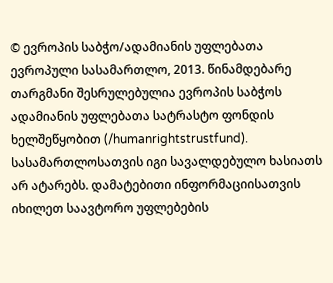© ევროპის საბჭო/ადამიანის უფლებათა ევროპული სასამართლო, 2013. წინამდებარე თარგმანი შესრულებულია ევროპის საბჭოს ადამიანის უფლებათა სატრასტო ფონდის ხელშეწყობით (/humanrightstrustfund). სასამართლოსათვის იგი სავალდებულო ხასიათს არ ატარებს. დამატებითი ინფორმაციისათვის იხილეთ საავტორო უფლებების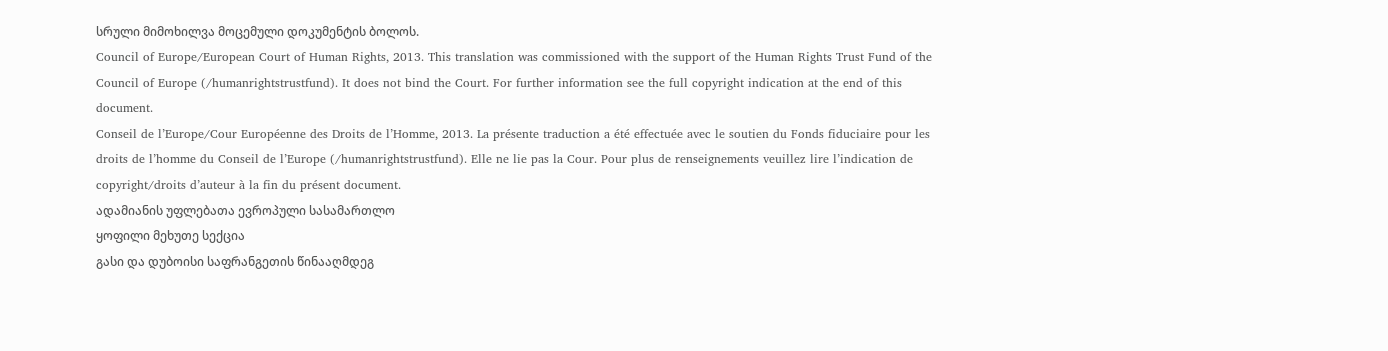სრული მიმოხილვა მოცემული დოკუმენტის ბოლოს.
Council of Europe/European Court of Human Rights, 2013. This translation was commissioned with the support of the Human Rights Trust Fund of the Council of Europe (/humanrightstrustfund). It does not bind the Court. For further information see the full copyright indication at the end of this document.
Conseil de l’Europe/Cour Européenne des Droits de l’Homme, 2013. La présente traduction a été effectuée avec le soutien du Fonds fiduciaire pour les droits de l’homme du Conseil de l’Europe (/humanrightstrustfund). Elle ne lie pas la Cour. Pour plus de renseignements veuillez lire l’indication de copyright/droits d’auteur à la fin du présent document.
ადამიანის უფლებათა ევროპული სასამართლო
ყოფილი მეხუთე სექცია
გასი და დუბოისი საფრანგეთის წინააღმდეგ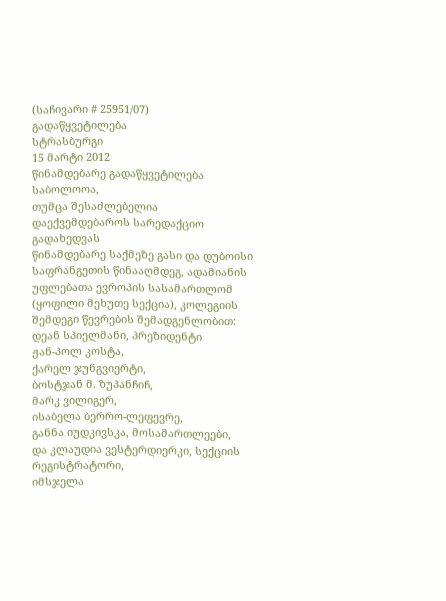(საჩივარი # 25951/07)
გადაწყვეტილება
სტრასბურგი
15 მარტი 2012
წინამდებარე გადაწყვეტილება საბოლოოა,
თუმცა შესაძლებელია დაექვემდებაროს სარედაქციო გადახედვას
წინამდებარე საქმეზე გასი და დუბოისი საფრანგეთის წინააღმდეგ, ადამიანის უფლებათა ევროპის სასამართლომ (ყოფილი მეხუთე სექცია), კოლეგიის შემდეგი წევრების შემადგენლობით:
დეან სპიელმანი, პრეზიდენტი
ჟან-პოლ კოსტა,
ქარელ ჯუნგვიერტი,
ბოსტჯან მ. ზუპანჩიჩ,
მარკ ვილიგერ,
ისაბელა ბერრო-ლეფევრე,
განნა იუდკივსკა, მოსამართლეები,
და კლაუდია ვესტერდიერკი, სექციის რეგისტრატორი,
იმსჯელა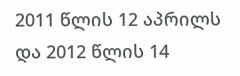2011 წლის 12 აპრილს და 2012 წლის 14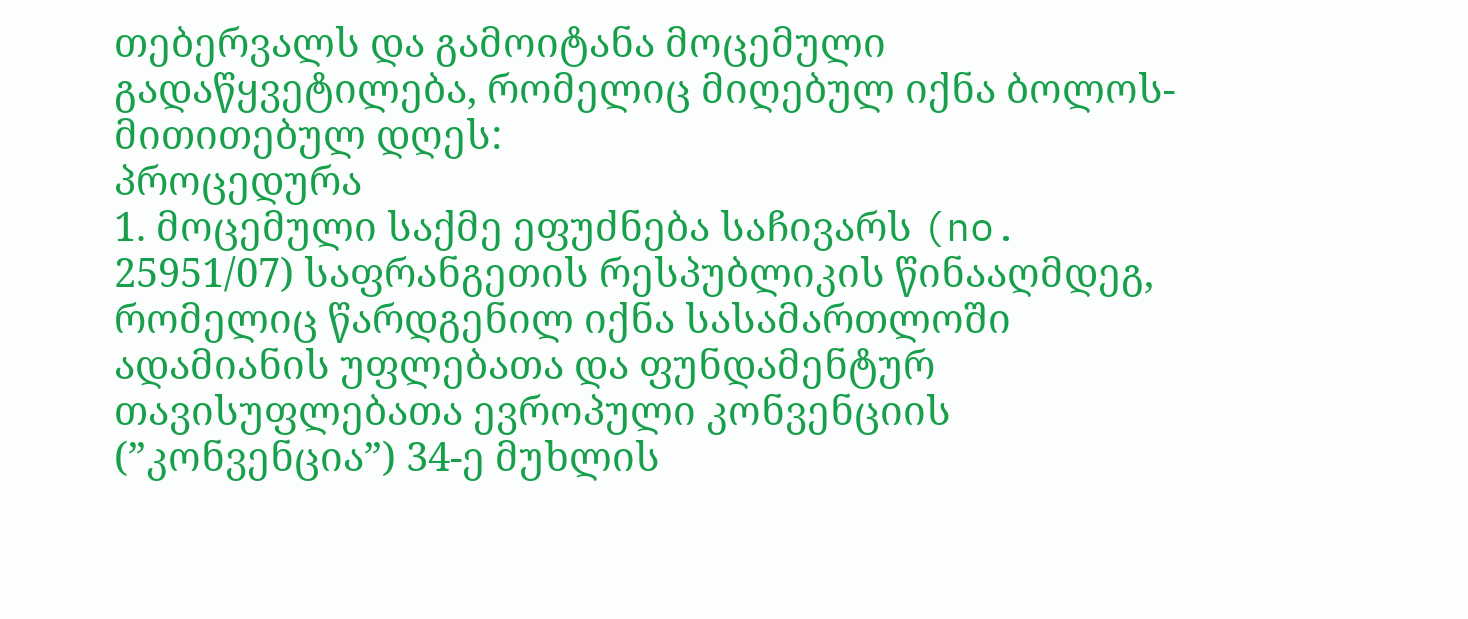თებერვალს და გამოიტანა მოცემული გადაწყვეტილება, რომელიც მიღებულ იქნა ბოლოს-მითითებულ დღეს:
პროცედურა
1. მოცემული საქმე ეფუძნება საჩივარს (no. 25951/07) საფრანგეთის რესპუბლიკის წინააღმდეგ, რომელიც წარდგენილ იქნა სასამართლოში ადამიანის უფლებათა და ფუნდამენტურ თავისუფლებათა ევროპული კონვენციის (”კონვენცია”) 34-ე მუხლის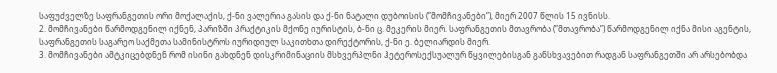საფუძველზე საფრანგეთის ორი მოქალაქის, ქ-ნი ვალერია გასის და ქ-ნი ნატალი დუბოისის (”მომჩივანები”), მიერ 2007 წლის 15 ივნისს.
2. მომჩივანები წარმოდგენილ იქნენ, პარიზში პრაქტიკის მქონე იურისტის, ბ-ნი ც. მეკერის მიერ. საფრანგეთის მთავრობა (”მთავრობა”) წარმოდგენილ იქნა მისი აგენტის, საფრანგეთის საგარეო საქმეთა სამინისტროს იურიდიულ საკითხთა დირექტორის, ქ-ნი ე. ბელიარდის მიერ.
3. მომჩივანები ამტკიცებდნენ რომ ისინი გახდნენ დისკრიმინაციის მსხვერპლნი ჰეტეროსექსუალურ წყვილებისგან განსხვავებით რადგან საფრანგეთში არ არსებობდა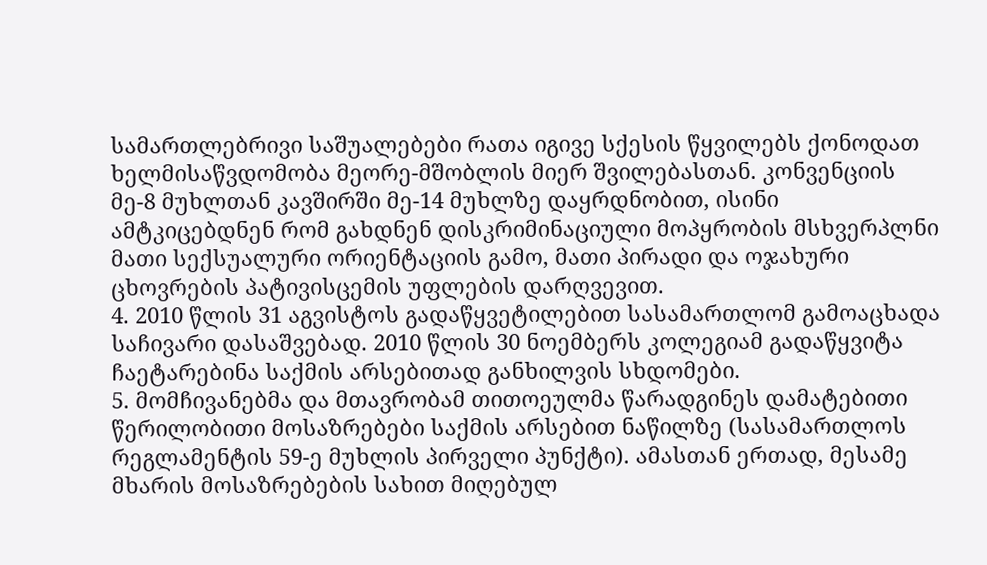სამართლებრივი საშუალებები რათა იგივე სქესის წყვილებს ქონოდათ ხელმისაწვდომობა მეორე-მშობლის მიერ შვილებასთან. კონვენციის მე-8 მუხლთან კავშირში მე-14 მუხლზე დაყრდნობით, ისინი ამტკიცებდნენ რომ გახდნენ დისკრიმინაციული მოპყრობის მსხვერპლნი მათი სექსუალური ორიენტაციის გამო, მათი პირადი და ოჯახური ცხოვრების პატივისცემის უფლების დარღვევით.
4. 2010 წლის 31 აგვისტოს გადაწყვეტილებით სასამართლომ გამოაცხადა საჩივარი დასაშვებად. 2010 წლის 30 ნოემბერს კოლეგიამ გადაწყვიტა ჩაეტარებინა საქმის არსებითად განხილვის სხდომები.
5. მომჩივანებმა და მთავრობამ თითოეულმა წარადგინეს დამატებითი წერილობითი მოსაზრებები საქმის არსებით ნაწილზე (სასამართლოს რეგლამენტის 59-ე მუხლის პირველი პუნქტი). ამასთან ერთად, მესამე მხარის მოსაზრებების სახით მიღებულ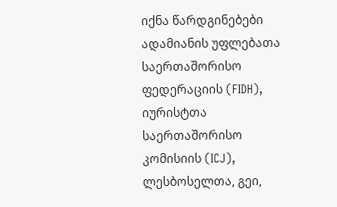იქნა წარდგინებები ადამიანის უფლებათა საერთაშორისო ფედერაციის (FIDH), იურისტთა საერთაშორისო კომისიის (ICJ), ლესბოსელთა, გეი,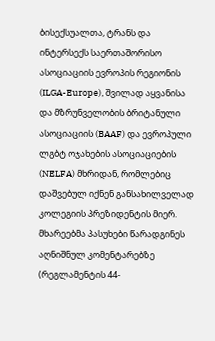ბისექსუალთა, ტრანს და ინტერსექს საერთაშორისო ასოციაციის ევროპის რეგიონის (ILGA-Europe), შვილად აყვანისა და მზრუნველობის ბრიტანული ასოციაციის (BAAF) და ევროპული ლგბტ ოჯახების ასოციაციების (NELFA) მხრიდან, რომლებიც დაშვებულ იქნენ განსახილველად კოლეგიის პრეზიდენტის მიერ. მხარეებმა პასუხები წარადგინეს აღნიშნულ კომენტარებზე (რეგლამენტის 44-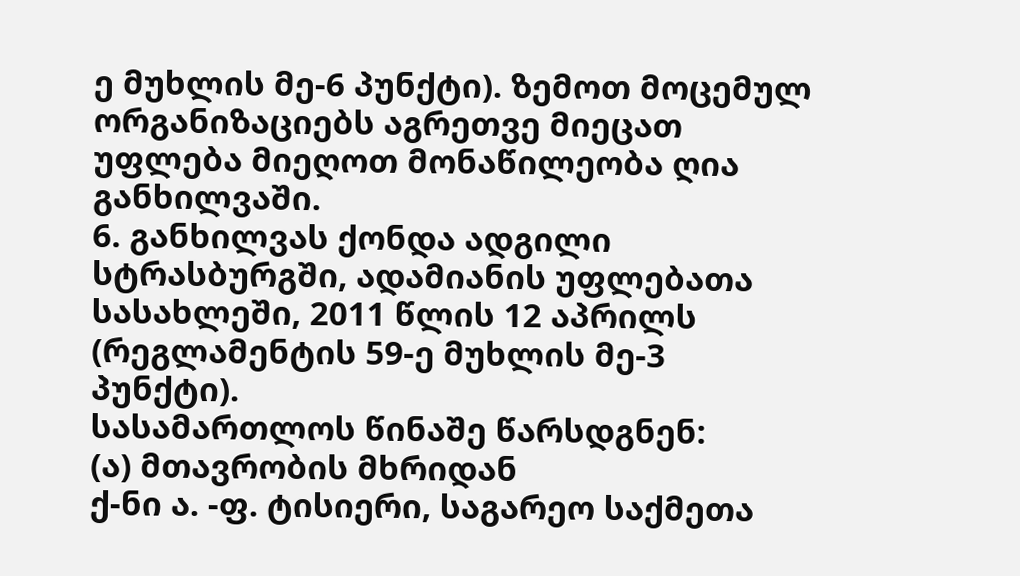ე მუხლის მე-6 პუნქტი). ზემოთ მოცემულ ორგანიზაციებს აგრეთვე მიეცათ უფლება მიეღოთ მონაწილეობა ღია განხილვაში.
6. განხილვას ქონდა ადგილი სტრასბურგში, ადამიანის უფლებათა სასახლეში, 2011 წლის 12 აპრილს (რეგლამენტის 59-ე მუხლის მე-3 პუნქტი).
სასამართლოს წინაშე წარსდგნენ:
(ა) მთავრობის მხრიდან
ქ-ნი ა. -ფ. ტისიერი, საგარეო საქმეთა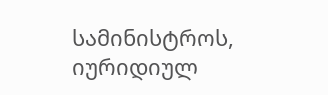სამინისტროს, იურიდიულ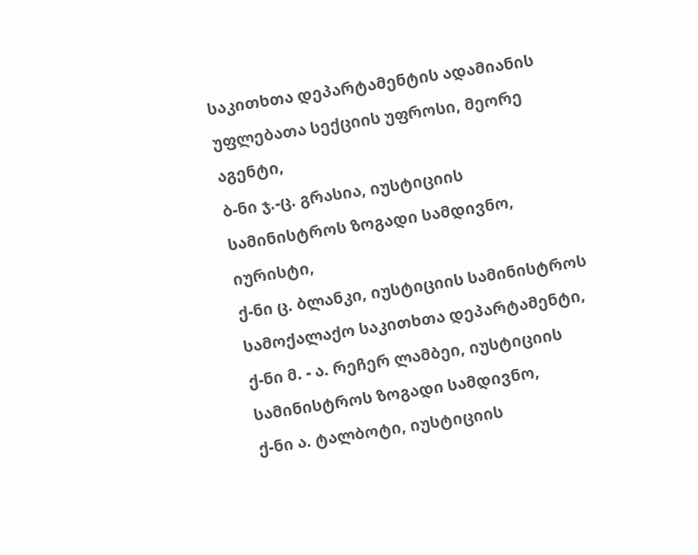საკითხთა დეპარტამენტის ადამიანის უფლებათა სექციის უფროსი, მეორე აგენტი,
ბ-ნი ჯ.-ც. გრასია, იუსტიციის სამინისტროს ზოგადი სამდივნო, იურისტი,
ქ-ნი ც. ბლანკი, იუსტიციის სამინისტროს სამოქალაქო საკითხთა დეპარტამენტი,
ქ-ნი მ. - ა. რეჩერ ლამბეი, იუსტიციის სამინისტროს ზოგადი სამდივნო,
ქ-ნი ა. ტალბოტი, იუსტიციის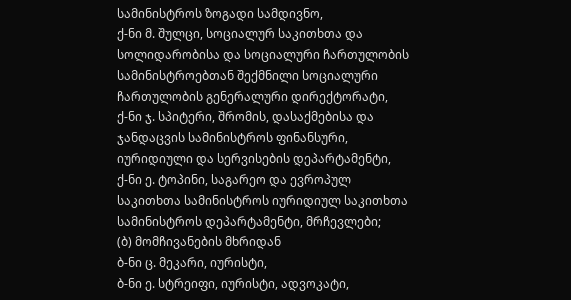სამინისტროს ზოგადი სამდივნო,
ქ-ნი მ. შულცი, სოციალურ საკითხთა და სოლიდარობისა და სოციალური ჩართულობის სამინისტროებთან შექმნილი სოციალური ჩართულობის გენერალური დირექტორატი,
ქ-ნი ჯ. სპიტერი, შრომის, დასაქმებისა და ჯანდაცვის სამინისტროს ფინანსური, იურიდიული და სერვისების დეპარტამენტი,
ქ-ნი ე. ტოპინი, საგარეო და ევროპულ საკითხთა სამინისტროს იურიდიულ საკითხთა სამინისტროს დეპარტამენტი, მრჩევლები;
(ბ) მომჩივანების მხრიდან
ბ-ნი ც. მეკარი, იურისტი,
ბ-ნი ე. სტრეიფი, იურისტი, ადვოკატი,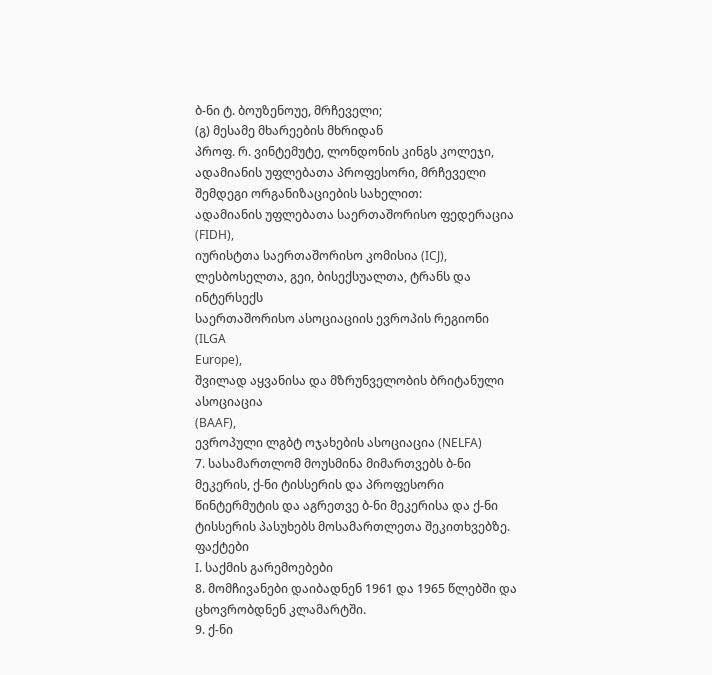ბ-ნი ტ. ბოუზენოუე, მრჩეველი;
(გ) მესამე მხარეების მხრიდან
პროფ. რ. ვინტემუტე, ლონდონის კინგს კოლეჯი, ადამიანის უფლებათა პროფესორი, მრჩეველი
შემდეგი ორგანიზაციების სახელით:
ადამიანის უფლებათა საერთაშორისო ფედერაცია (FIDH),
იურისტთა საერთაშორისო კომისია (ICJ),
ლესბოსელთა, გეი, ბისექსუალთა, ტრანს და ინტერსექს
საერთაშორისო ასოციაციის ევროპის რეგიონი (ILGA
Europe),
შვილად აყვანისა და მზრუნველობის ბრიტანული ასოციაცია
(BAAF),
ევროპული ლგბტ ოჯახების ასოციაცია (NELFA)
7. სასამართლომ მოუსმინა მიმართვებს ბ-ნი მეკერის, ქ-ნი ტისსერის და პროფესორი წინტერმუტის და აგრეთვე ბ-ნი მეკერისა და ქ-ნი ტისსერის პასუხებს მოსამართლეთა შეკითხვებზე.
ფაქტები
I. საქმის გარემოებები
8. მომჩივანები დაიბადნენ 1961 და 1965 წლებში და ცხოვრობდნენ კლამარტში.
9. ქ-ნი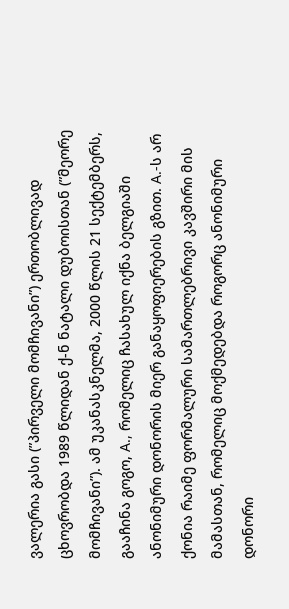ვალერია გასი (”პირველი მომჩივანი”) ერთობლივად ცხოვრობდა 1989 წლიდან ქ-ნ ნატალი დუბოისთან (”მეორე მომჩივანი”). ამ უკანასკნელმა, 2000 წლის 21 სექტემბერს, გააჩინა გოგო, A., რომელიც ჩასახულ იქნა ბელგიაში ანონიმური დონორის მიერ განაყოფიერების გზით. A.-ს არ ქონია რაიმე ფორმალური სამართლებრივი კავშირი მის მამასთან, რომელიც მოქმედებდა როგორც ანონიმური დონორი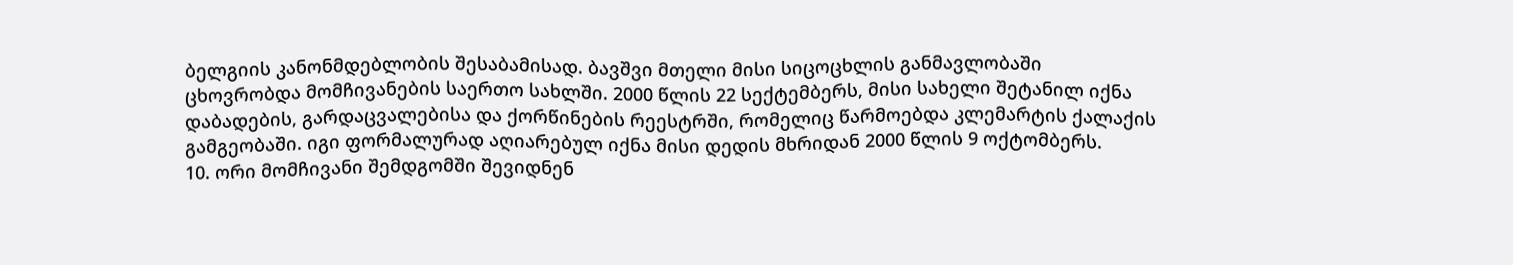ბელგიის კანონმდებლობის შესაბამისად. ბავშვი მთელი მისი სიცოცხლის განმავლობაში ცხოვრობდა მომჩივანების საერთო სახლში. 2000 წლის 22 სექტემბერს, მისი სახელი შეტანილ იქნა დაბადების, გარდაცვალებისა და ქორწინების რეესტრში, რომელიც წარმოებდა კლემარტის ქალაქის გამგეობაში. იგი ფორმალურად აღიარებულ იქნა მისი დედის მხრიდან 2000 წლის 9 ოქტომბერს.
10. ორი მომჩივანი შემდგომში შევიდნენ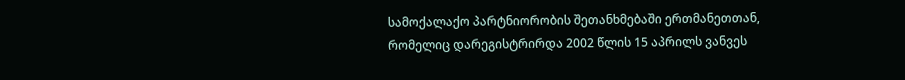სამოქალაქო პარტნიორობის შეთანხმებაში ერთმანეთთან, რომელიც დარეგისტრირდა 2002 წლის 15 აპრილს ვანვეს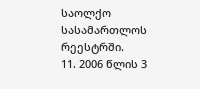საოლქო სასამართლოს რეესტრში.
11. 2006 წლის 3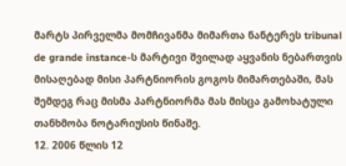მარტს პირველმა მომჩივანმა მიმართა ნანტერეს tribunal de grande instance-ს მარტივი შვილად აყვანის ნებართვის მისაღებად მისი პარტნიორის გოგოს მიმართებაში, მას შემდეგ რაც მისმა პარტნიორმა მას მისცა გამოხატული თანხმობა ნოტარიუსის წინაშე.
12. 2006 წლის 12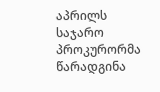აპრილს საჯარო პროკურორმა წარადგინა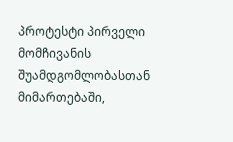პროტესტი პირველი მომჩივანის შუამდგომლობასთან მიმართებაში,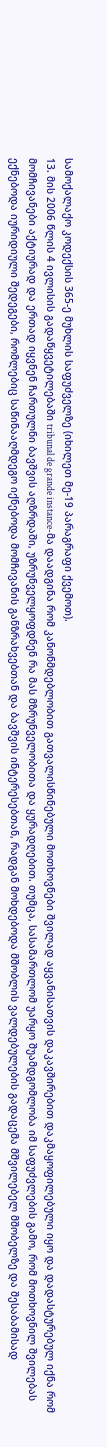სამოქალაქო კოდექსის 365-ე მუხლის საფუძველზე (იხილეთ მე-19 პარაგრაფი ქვემოთ).
13. მის 2006 წლის 4 ივლისის გადაწყვეტილებაში tribunal de grande instance-მა დაადგინა რომ კანონმდებლობით გათვალისწინებული მოთხოვნები შვილად აყვანისათვის დაკავშირებით დაკმაყოფილებული იყო და დადასტურებულ იქნა რომ მომჩივანები აქტიურად და ერთად იყვნენ ჩართულნი ბავშვის აღზრდაში, უზრუნველყოფდნენ რა მას მზრუნველობითა და ყურადღებით. თუმცა, სასამართლომ უარყო შუამდგომლობა იმ საფუძვლების გამო, რომ მოთხოვნილ შვილებას ექნებოდა იურიდიული შედეგები, რომლებიც საწინააღმდეგო იქნებოდა მომჩივანის განზრახვებთან და ბავშვის ინტერესებთან, რადგან მოხდებოდა მშობლის ვალდებულების გადაცემა მშვილებელ მშობელზე და შესაბამისად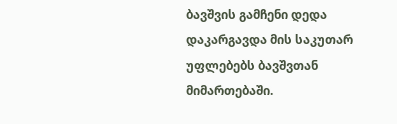ბავშვის გამჩენი დედა დაკარგავდა მის საკუთარ უფლებებს ბავშვთან მიმართებაში.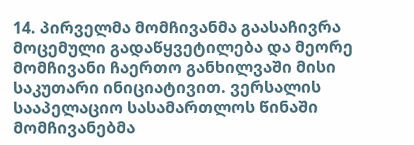14. პირველმა მომჩივანმა გაასაჩივრა მოცემული გადაწყვეტილება და მეორე მომჩივანი ჩაერთო განხილვაში მისი საკუთარი ინიციატივით. ვერსალის სააპელაციო სასამართლოს წინაში მომჩივანებმა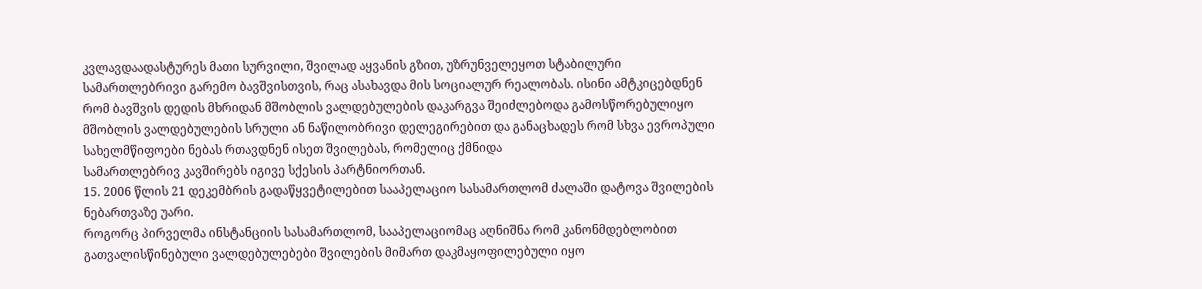კვლავდაადასტურეს მათი სურვილი, შვილად აყვანის გზით, უზრუნველეყოთ სტაბილური სამართლებრივი გარემო ბავშვისთვის, რაც ასახავდა მის სოციალურ რეალობას. ისინი ამტკიცებდნენ რომ ბავშვის დედის მხრიდან მშობლის ვალდებულების დაკარგვა შეიძლებოდა გამოსწორებულიყო მშობლის ვალდებულების სრული ან ნაწილობრივი დელეგირებით და განაცხადეს რომ სხვა ევროპული
სახელმწიფოები ნებას რთავდნენ ისეთ შვილებას, რომელიც ქმნიდა
სამართლებრივ კავშირებს იგივე სქესის პარტნიორთან.
15. 2006 წლის 21 დეკემბრის გადაწყვეტილებით სააპელაციო სასამართლომ ძალაში დატოვა შვილების ნებართვაზე უარი.
როგორც პირველმა ინსტანციის სასამართლომ, სააპელაციომაც აღნიშნა რომ კანონმდებლობით გათვალისწინებული ვალდებულებები შვილების მიმართ დაკმაყოფილებული იყო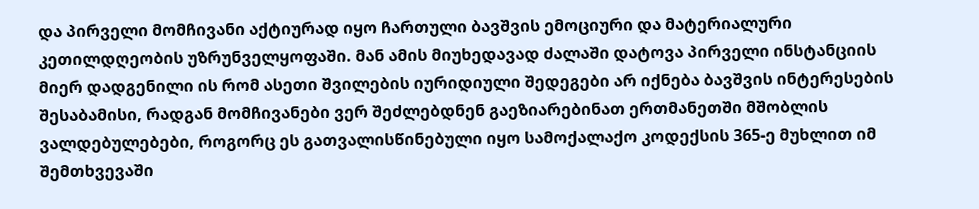და პირველი მომჩივანი აქტიურად იყო ჩართული ბავშვის ემოციური და მატერიალური კეთილდღეობის უზრუნველყოფაში. მან ამის მიუხედავად ძალაში დატოვა პირველი ინსტანციის მიერ დადგენილი ის რომ ასეთი შვილების იურიდიული შედეგები არ იქნება ბავშვის ინტერესების შესაბამისი, რადგან მომჩივანები ვერ შეძლებდნენ გაეზიარებინათ ერთმანეთში მშობლის ვალდებულებები, როგორც ეს გათვალისწინებული იყო სამოქალაქო კოდექსის 365-ე მუხლით იმ შემთხვევაში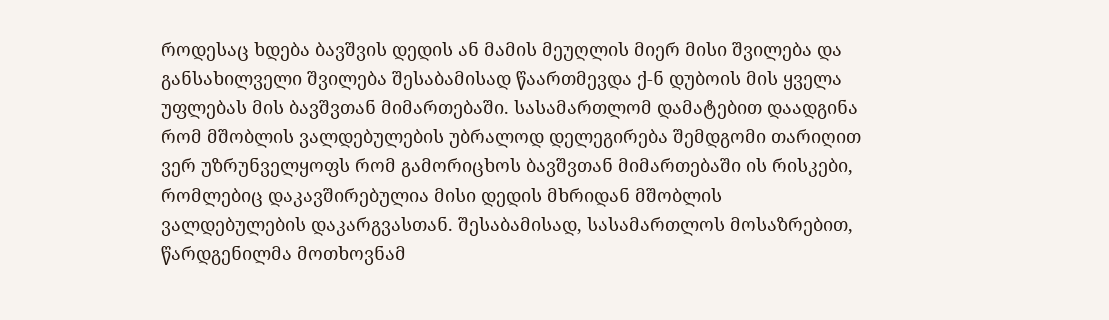როდესაც ხდება ბავშვის დედის ან მამის მეუღლის მიერ მისი შვილება და განსახილველი შვილება შესაბამისად წაართმევდა ქ-ნ დუბოის მის ყველა უფლებას მის ბავშვთან მიმართებაში. სასამართლომ დამატებით დაადგინა რომ მშობლის ვალდებულების უბრალოდ დელეგირება შემდგომი თარიღით ვერ უზრუნველყოფს რომ გამორიცხოს ბავშვთან მიმართებაში ის რისკები, რომლებიც დაკავშირებულია მისი დედის მხრიდან მშობლის ვალდებულების დაკარგვასთან. შესაბამისად, სასამართლოს მოსაზრებით, წარდგენილმა მოთხოვნამ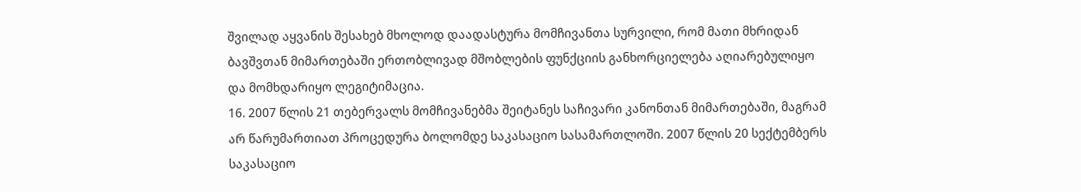შვილად აყვანის შესახებ მხოლოდ დაადასტურა მომჩივანთა სურვილი, რომ მათი მხრიდან ბავშვთან მიმართებაში ერთობლივად მშობლების ფუნქციის განხორციელება აღიარებულიყო და მომხდარიყო ლეგიტიმაცია.
16. 2007 წლის 21 თებერვალს მომჩივანებმა შეიტანეს საჩივარი კანონთან მიმართებაში, მაგრამ არ წარუმართიათ პროცედურა ბოლომდე საკასაციო სასამართლოში. 2007 წლის 20 სექტემბერს საკასაციო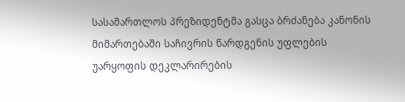სასამართლოს პრეზიდენტმა გასცა ბრძანება კანონის მიმართებაში საჩივრის წარდგენის უფლების უარყოფის დეკლარირების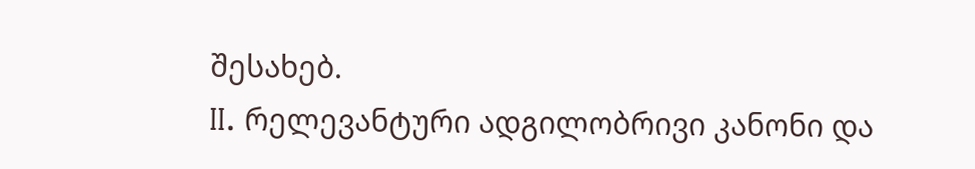შესახებ.
II. რელევანტური ადგილობრივი კანონი და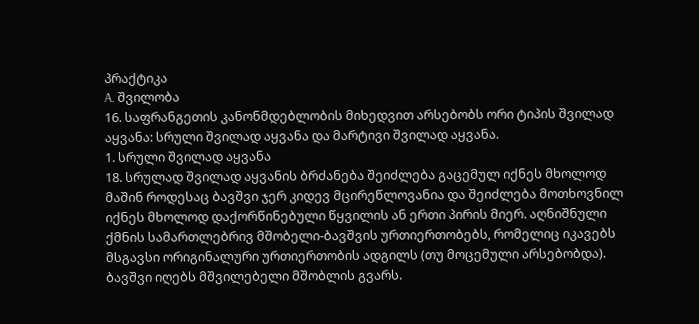პრაქტიკა
A. შვილობა
16. საფრანგეთის კანონმდებლობის მიხედვით არსებობს ორი ტიპის შვილად აყვანა: სრული შვილად აყვანა და მარტივი შვილად აყვანა.
1. სრული შვილად აყვანა
18. სრულად შვილად აყვანის ბრძანება შეიძლება გაცემულ იქნეს მხოლოდ მაშინ როდესაც ბავშვი ჯერ კიდევ მცირეწლოვანია და შეიძლება მოთხოვნილ იქნეს მხოლოდ დაქორწინებული წყვილის ან ერთი პირის მიერ. აღნიშნული ქმნის სამართლებრივ მშობელი-ბავშვის ურთიერთობებს, რომელიც იკავებს მსგავსი ორიგინალური ურთიერთობის ადგილს (თუ მოცემული არსებობდა). ბავშვი იღებს მშვილებელი მშობლის გვარს.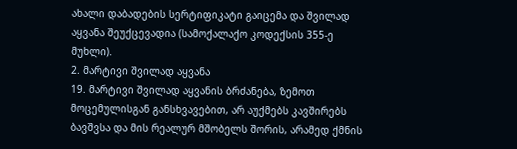ახალი დაბადების სერტიფიკატი გაიცემა და შვილად აყვანა შეუქცევადია (სამოქალაქო კოდექსის 355-ე მუხლი).
2. მარტივი შვილად აყვანა
19. მარტივი შვილად აყვანის ბრძანება, ზემოთ მოცემულისგან განსხვავებით, არ აუქმებს კავშირებს ბავშვსა და მის რეალურ მშობელს შორის, არამედ ქმნის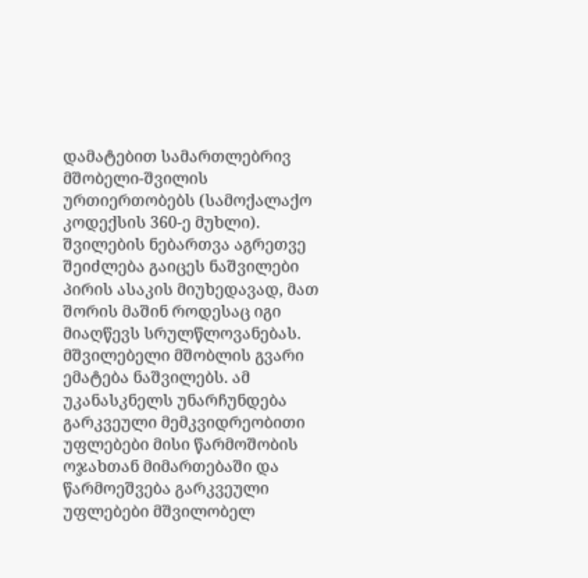დამატებით სამართლებრივ მშობელი-შვილის ურთიერთობებს (სამოქალაქო კოდექსის 360-ე მუხლი). შვილების ნებართვა აგრეთვე შეიძლება გაიცეს ნაშვილები პირის ასაკის მიუხედავად, მათ შორის მაშინ როდესაც იგი მიაღწევს სრულწლოვანებას. მშვილებელი მშობლის გვარი ემატება ნაშვილებს. ამ უკანასკნელს უნარჩუნდება გარკვეული მემკვიდრეობითი უფლებები მისი წარმოშობის ოჯახთან მიმართებაში და წარმოეშვება გარკვეული უფლებები მშვილობელ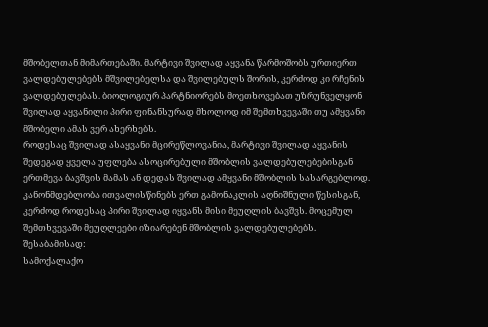მშობელთან მიმართებაში. მარტივი შვილად აყვანა წარმოშობს ურთიერთ ვალდებულებებს მშვილებელსა და შვილებულს შორის, კერძოდ კი რჩენის ვალდებულებას. ბიოლოგიურ პარტნიორებს მოეთხოვებათ უზრუნველყონ შვილად აყვანილი პირი ფინანსურად მხოლოდ იმ შემთხვევაში თუ ამყვანი მშობელი ამას ვერ ახერხებს.
როდესაც შვილად ასაყვანი მცირეწლოვანია, მარტივი შვილად აყვანის შედეგად ყველა უფლება ასოცირებული მშობლის ვალდებულებებისგან ერთმევა ბავშვის მამას ან დედას შვილად ამყვანი მშობლის სასარგებლოდ. კანონმდებლობა ითვალისწინებს ერთ გამონაკლის აღნიშნული წესისგან, კერძოდ როდესაც პირი შვილად იყვანს მისი მეუღლის ბავშვს. მოცემულ შემთხვევაში მეუღლეები იზიარებენ მშობლის ვალდებულებებს. შესაბამისად:
სამოქალაქო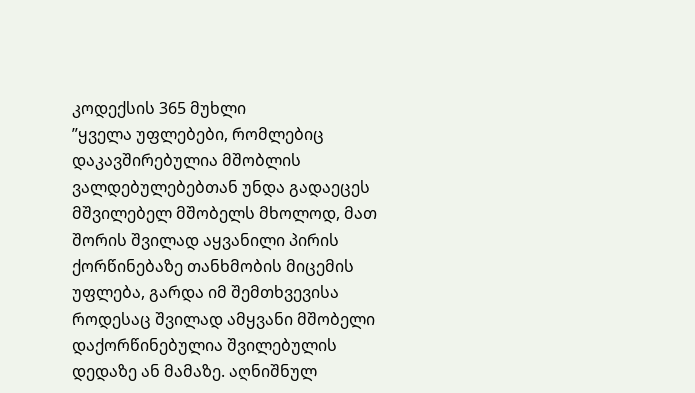კოდექსის 365 მუხლი
”ყველა უფლებები, რომლებიც დაკავშირებულია მშობლის ვალდებულებებთან უნდა გადაეცეს მშვილებელ მშობელს მხოლოდ, მათ შორის შვილად აყვანილი პირის ქორწინებაზე თანხმობის მიცემის უფლება, გარდა იმ შემთხვევისა როდესაც შვილად ამყვანი მშობელი დაქორწინებულია შვილებულის დედაზე ან მამაზე. აღნიშნულ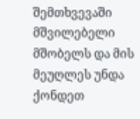შემთხვევაში მშვილებელი მშობელს და მის მეუღლეს უნდა ქონდეთ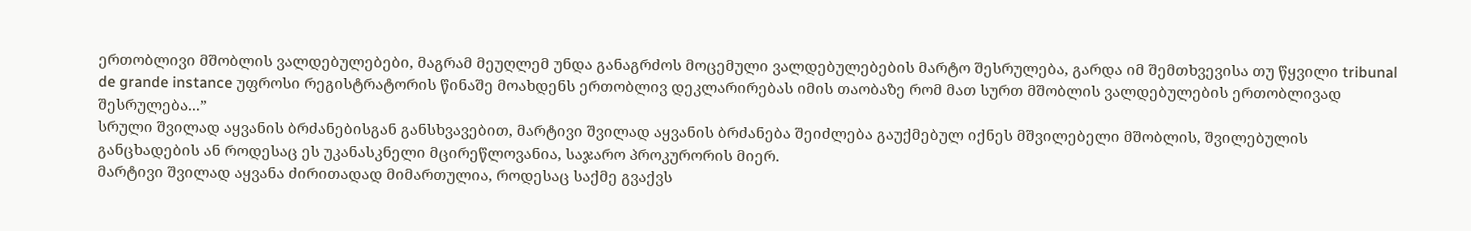ერთობლივი მშობლის ვალდებულებები, მაგრამ მეუღლემ უნდა განაგრძოს მოცემული ვალდებულებების მარტო შესრულება, გარდა იმ შემთხვევისა თუ წყვილი tribunal de grande instance უფროსი რეგისტრატორის წინაშე მოახდენს ერთობლივ დეკლარირებას იმის თაობაზე რომ მათ სურთ მშობლის ვალდებულების ერთობლივად შესრულება...”
სრული შვილად აყვანის ბრძანებისგან განსხვავებით, მარტივი შვილად აყვანის ბრძანება შეიძლება გაუქმებულ იქნეს მშვილებელი მშობლის, შვილებულის განცხადების ან როდესაც ეს უკანასკნელი მცირეწლოვანია, საჯარო პროკურორის მიერ.
მარტივი შვილად აყვანა ძირითადად მიმართულია, როდესაც საქმე გვაქვს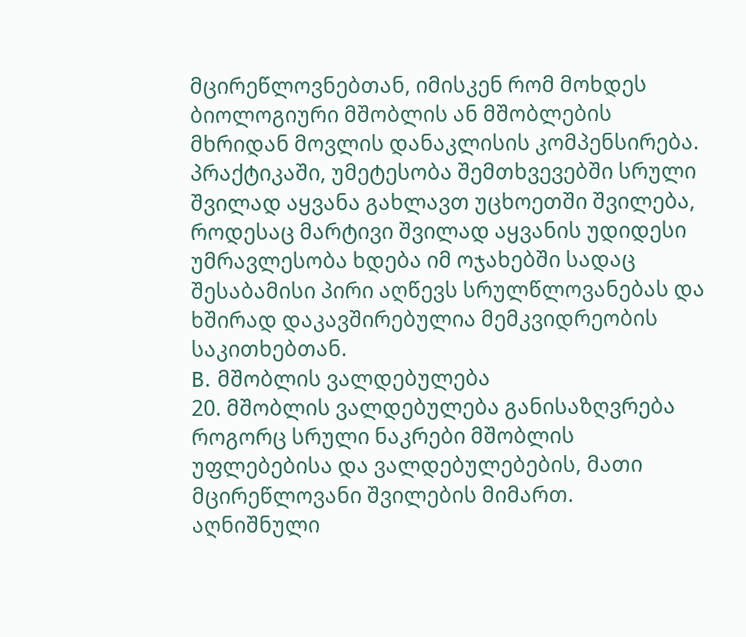მცირეწლოვნებთან, იმისკენ რომ მოხდეს ბიოლოგიური მშობლის ან მშობლების მხრიდან მოვლის დანაკლისის კომპენსირება. პრაქტიკაში, უმეტესობა შემთხვევებში სრული შვილად აყვანა გახლავთ უცხოეთში შვილება, როდესაც მარტივი შვილად აყვანის უდიდესი უმრავლესობა ხდება იმ ოჯახებში სადაც შესაბამისი პირი აღწევს სრულწლოვანებას და ხშირად დაკავშირებულია მემკვიდრეობის საკითხებთან.
B. მშობლის ვალდებულება
20. მშობლის ვალდებულება განისაზღვრება როგორც სრული ნაკრები მშობლის უფლებებისა და ვალდებულებების, მათი მცირეწლოვანი შვილების მიმართ. აღნიშნული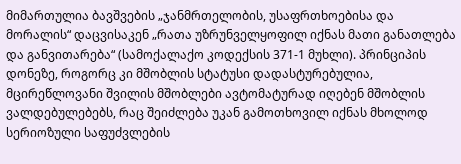მიმართულია ბავშვების „ჯანმრთელობის, უსაფრთხოებისა და მორალის“ დაცვისაკენ „რათა უზრუნველყოფილ იქნას მათი განათლება და განვითარება“ (სამოქალაქო კოდექსის 371-1 მუხლი). პრინციპის დონეზე, როგორც კი მშობლის სტატუსი დადასტურებულია, მცირეწლოვანი შვილის მშობლები ავტომატურად იღებენ მშობლის ვალდებულებებს, რაც შეიძლება უკან გამოთხოვილ იქნას მხოლოდ სერიოზული საფუძვლების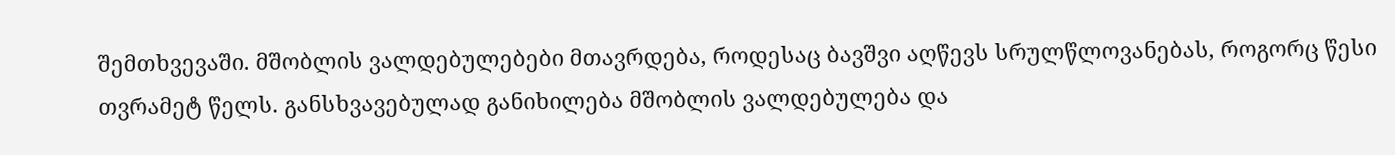შემთხვევაში. მშობლის ვალდებულებები მთავრდება, როდესაც ბავშვი აღწევს სრულწლოვანებას, როგორც წესი თვრამეტ წელს. განსხვავებულად განიხილება მშობლის ვალდებულება და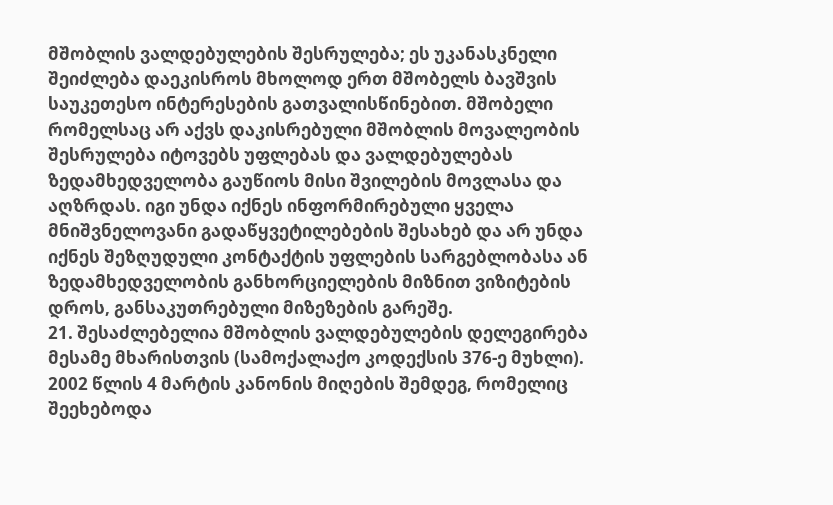მშობლის ვალდებულების შესრულება; ეს უკანასკნელი შეიძლება დაეკისროს მხოლოდ ერთ მშობელს ბავშვის საუკეთესო ინტერესების გათვალისწინებით. მშობელი რომელსაც არ აქვს დაკისრებული მშობლის მოვალეობის შესრულება იტოვებს უფლებას და ვალდებულებას ზედამხედველობა გაუწიოს მისი შვილების მოვლასა და აღზრდას. იგი უნდა იქნეს ინფორმირებული ყველა მნიშვნელოვანი გადაწყვეტილებების შესახებ და არ უნდა იქნეს შეზღუდული კონტაქტის უფლების სარგებლობასა ან ზედამხედველობის განხორციელების მიზნით ვიზიტების დროს, განსაკუთრებული მიზეზების გარეშე.
21. შესაძლებელია მშობლის ვალდებულების დელეგირება მესამე მხარისთვის (სამოქალაქო კოდექსის 376-ე მუხლი). 2002 წლის 4 მარტის კანონის მიღების შემდეგ, რომელიც შეეხებოდა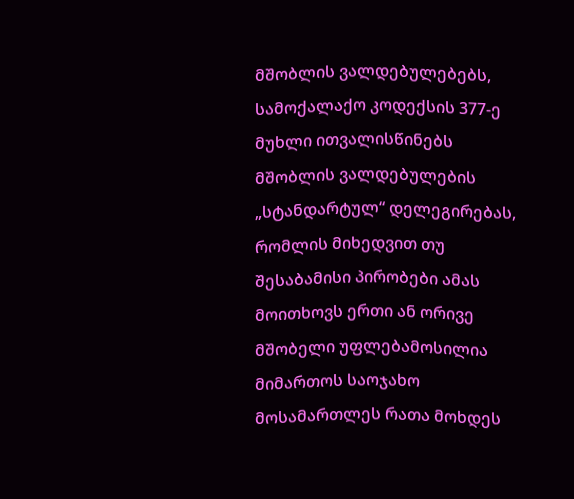მშობლის ვალდებულებებს, სამოქალაქო კოდექსის 377-ე მუხლი ითვალისწინებს მშობლის ვალდებულების „სტანდარტულ“ დელეგირებას, რომლის მიხედვით თუ შესაბამისი პირობები ამას მოითხოვს ერთი ან ორივე მშობელი უფლებამოსილია მიმართოს საოჯახო მოსამართლეს რათა მოხდეს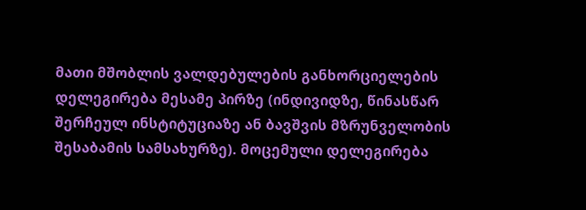მათი მშობლის ვალდებულების განხორციელების დელეგირება მესამე პირზე (ინდივიდზე, წინასწარ შერჩეულ ინსტიტუციაზე ან ბავშვის მზრუნველობის შესაბამის სამსახურზე). მოცემული დელეგირება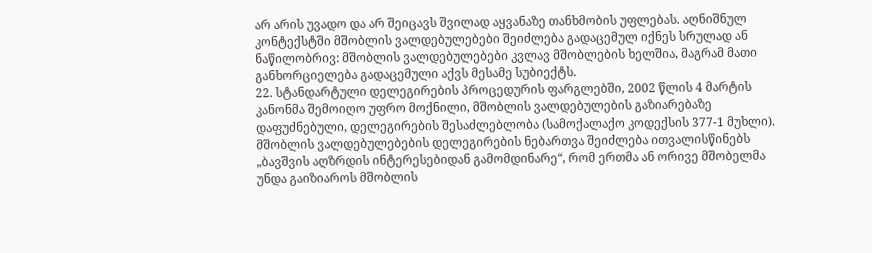არ არის უვადო და არ შეიცავს შვილად აყვანაზე თანხმობის უფლებას. აღნიშნულ კონტექსტში მშობლის ვალდებულებები შეიძლება გადაცემულ იქნეს სრულად ან ნაწილობრივ: მშობლის ვალდებულებები კვლავ მშობლების ხელშია, მაგრამ მათი განხორციელება გადაცემული აქვს მესამე სუბიექტს.
22. სტანდარტული დელეგირების პროცედურის ფარგლებში, 2002 წლის 4 მარტის კანონმა შემოიღო უფრო მოქნილი, მშობლის ვალდებულების გაზიარებაზე დაფუძნებული, დელეგირების შესაძლებლობა (სამოქალაქო კოდექსის 377-1 მუხლი). მშობლის ვალდებულებების დელეგირების ნებართვა შეიძლება ითვალისწინებს „ბავშვის აღზრდის ინტერესებიდან გამომდინარე“, რომ ერთმა ან ორივე მშობელმა უნდა გაიზიაროს მშობლის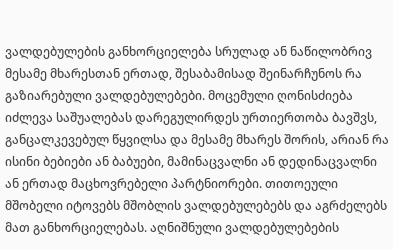ვალდებულების განხორციელება სრულად ან ნაწილობრივ მესამე მხარესთან ერთად, შესაბამისად შეინარჩუნოს რა გაზიარებული ვალდებულებები. მოცემული ღონისძიება იძლევა საშუალებას დარეგულირდეს ურთიერთობა ბავშვს, განცალკევებულ წყვილსა და მესამე მხარეს შორის, არიან რა ისინი ბებიები ან ბაბუები, მამინაცვალნი ან დედინაცვალნი ან ერთად მაცხოვრებელი პარტნიორები. თითოეული მშობელი იტოვებს მშობლის ვალდებულებებს და აგრძელებს მათ განხორციელებას. აღნიშნული ვალდებულებების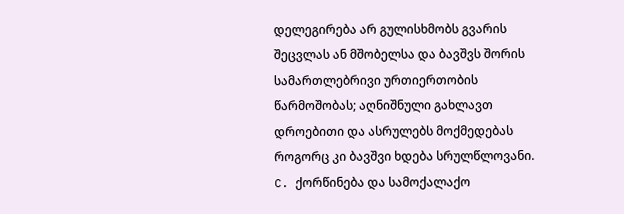დელეგირება არ გულისხმობს გვარის შეცვლას ან მშობელსა და ბავშვს შორის სამართლებრივი ურთიერთობის წარმოშობას; აღნიშნული გახლავთ დროებითი და ასრულებს მოქმედებას როგორც კი ბავშვი ხდება სრულწლოვანი.
C. ქორწინება და სამოქალაქო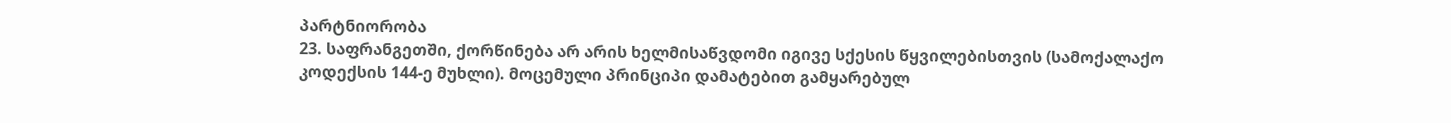პარტნიორობა
23. საფრანგეთში, ქორწინება არ არის ხელმისაწვდომი იგივე სქესის წყვილებისთვის (სამოქალაქო კოდექსის 144-ე მუხლი). მოცემული პრინციპი დამატებით გამყარებულ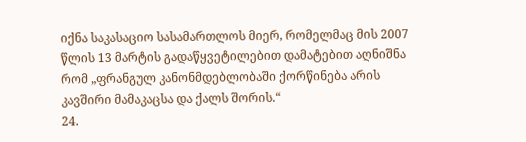იქნა საკასაციო სასამართლოს მიერ, რომელმაც მის 2007 წლის 13 მარტის გადაწყვეტილებით დამატებით აღნიშნა რომ „ფრანგულ კანონმდებლობაში ქორწინება არის კავშირი მამაკაცსა და ქალს შორის.“
24.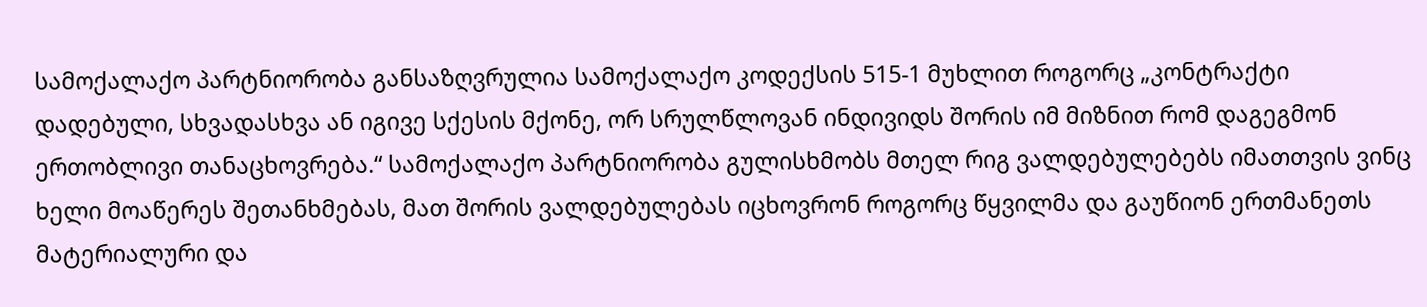სამოქალაქო პარტნიორობა განსაზღვრულია სამოქალაქო კოდექსის 515-1 მუხლით როგორც „კონტრაქტი დადებული, სხვადასხვა ან იგივე სქესის მქონე, ორ სრულწლოვან ინდივიდს შორის იმ მიზნით რომ დაგეგმონ ერთობლივი თანაცხოვრება.“ სამოქალაქო პარტნიორობა გულისხმობს მთელ რიგ ვალდებულებებს იმათთვის ვინც ხელი მოაწერეს შეთანხმებას, მათ შორის ვალდებულებას იცხოვრონ როგორც წყვილმა და გაუწიონ ერთმანეთს მატერიალური და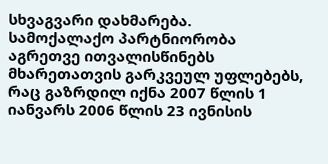სხვაგვარი დახმარება.
სამოქალაქო პარტნიორობა აგრეთვე ითვალისწინებს მხარეთათვის გარკვეულ უფლებებს, რაც გაზრდილ იქნა 2007 წლის 1 იანვარს 2006 წლის 23 ივნისის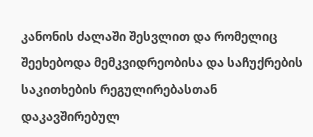კანონის ძალაში შესვლით და რომელიც შეეხებოდა მემკვიდრეობისა და საჩუქრების საკითხების რეგულირებასთან დაკავშირებულ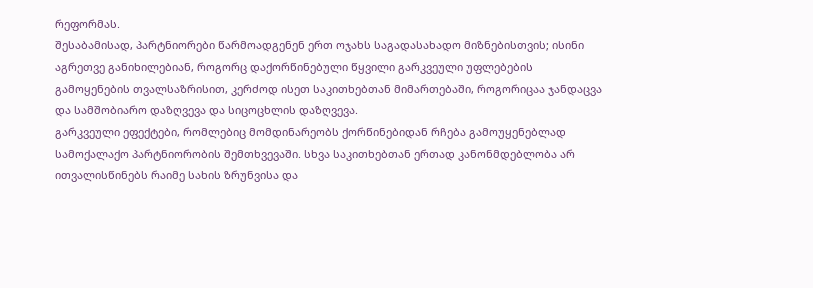რეფორმას.
შესაბამისად, პარტნიორები წარმოადგენენ ერთ ოჯახს საგადასახადო მიზნებისთვის; ისინი აგრეთვე განიხილებიან, როგორც დაქორწინებული წყვილი გარკვეული უფლებების გამოყენების თვალსაზრისით, კერძოდ ისეთ საკითხებთან მიმართებაში, როგორიცაა ჯანდაცვა და სამშობიარო დაზღვევა და სიცოცხლის დაზღვევა.
გარკვეული ეფექტები, რომლებიც მომდინარეობს ქორწინებიდან რჩება გამოუყენებლად სამოქალაქო პარტნიორობის შემთხვევაში. სხვა საკითხებთან ერთად კანონმდებლობა არ ითვალისწინებს რაიმე სახის ზრუნვისა და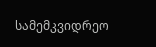სამემკვიდრეო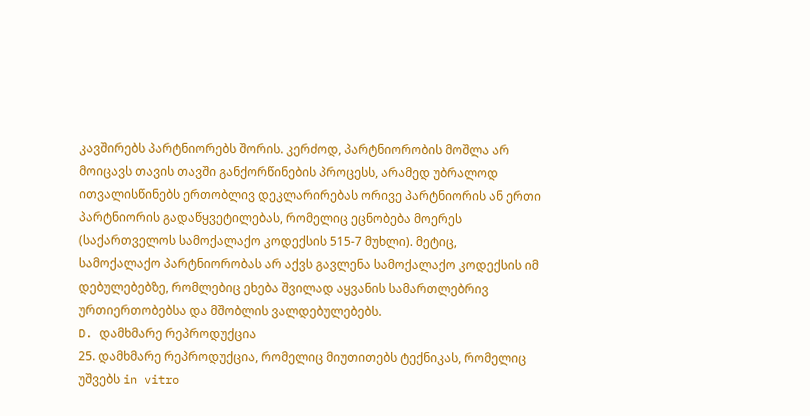კავშირებს პარტნიორებს შორის. კერძოდ, პარტნიორობის მოშლა არ მოიცავს თავის თავში განქორწინების პროცესს, არამედ უბრალოდ ითვალისწინებს ერთობლივ დეკლარირებას ორივე პარტნიორის ან ერთი პარტნიორის გადაწყვეტილებას, რომელიც ეცნობება მოერეს (საქართველოს სამოქალაქო კოდექსის 515-7 მუხლი). მეტიც, სამოქალაქო პარტნიორობას არ აქვს გავლენა სამოქალაქო კოდექსის იმ დებულებებზე, რომლებიც ეხება შვილად აყვანის სამართლებრივ ურთიერთობებსა და მშობლის ვალდებულებებს.
D. დამხმარე რეპროდუქცია
25. დამხმარე რეპროდუქცია, რომელიც მიუთითებს ტექნიკას, რომელიც უშვებს in vitro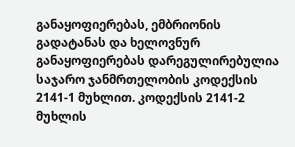განაყოფიერებას, ემბრიონის გადატანას და ხელოვნურ განაყოფიერებას დარეგულირებულია საჯარო ჯანმრთელობის კოდექსის 2141-1 მუხლით. კოდექსის 2141-2 მუხლის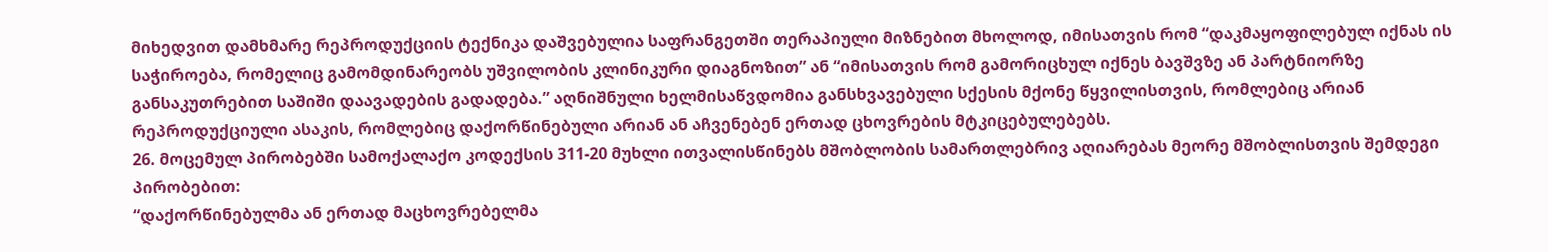მიხედვით დამხმარე რეპროდუქციის ტექნიკა დაშვებულია საფრანგეთში თერაპიული მიზნებით მხოლოდ, იმისათვის რომ “დაკმაყოფილებულ იქნას ის საჭიროება, რომელიც გამომდინარეობს უშვილობის კლინიკური დიაგნოზით” ან “იმისათვის რომ გამორიცხულ იქნეს ბავშვზე ან პარტნიორზე განსაკუთრებით საშიში დაავადების გადადება.” აღნიშნული ხელმისაწვდომია განსხვავებული სქესის მქონე წყვილისთვის, რომლებიც არიან რეპროდუქციული ასაკის, რომლებიც დაქორწინებული არიან ან აჩვენებენ ერთად ცხოვრების მტკიცებულებებს.
26. მოცემულ პირობებში სამოქალაქო კოდექსის 311-20 მუხლი ითვალისწინებს მშობლობის სამართლებრივ აღიარებას მეორე მშობლისთვის შემდეგი პირობებით:
“დაქორწინებულმა ან ერთად მაცხოვრებელმა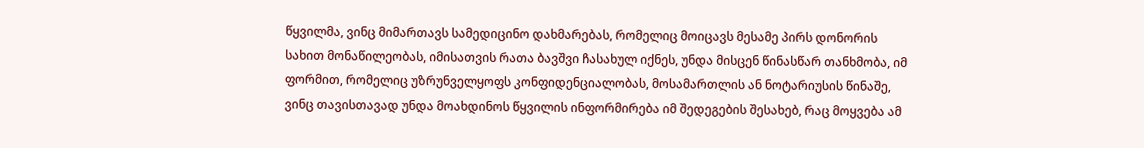წყვილმა, ვინც მიმართავს სამედიცინო დახმარებას, რომელიც მოიცავს მესამე პირს დონორის სახით მონაწილეობას, იმისათვის რათა ბავშვი ჩასახულ იქნეს, უნდა მისცენ წინასწარ თანხმობა, იმ ფორმით, რომელიც უზრუნველყოფს კონფიდენციალობას, მოსამართლის ან ნოტარიუსის წინაშე, ვინც თავისთავად უნდა მოახდინოს წყვილის ინფორმირება იმ შედეგების შესახებ, რაც მოყვება ამ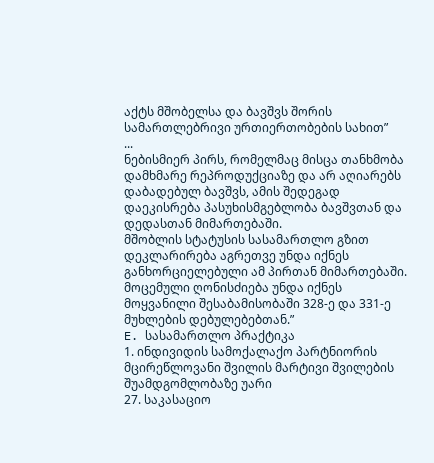აქტს მშობელსა და ბავშვს შორის სამართლებრივი ურთიერთობების სახით”
...
ნებისმიერ პირს, რომელმაც მისცა თანხმობა დამხმარე რეპროდუქციაზე და არ აღიარებს დაბადებულ ბავშვს, ამის შედეგად დაეკისრება პასუხისმგებლობა ბავშვთან და დედასთან მიმართებაში.
მშობლის სტატუსის სასამართლო გზით დეკლარირება აგრეთვე უნდა იქნეს განხორციელებული ამ პირთან მიმართებაში. მოცემული ღონისძიება უნდა იქნეს მოყვანილი შესაბამისობაში 328-ე და 331-ე მუხლების დებულებებთან.”
E. სასამართლო პრაქტიკა
1. ინდივიდის სამოქალაქო პარტნიორის მცირეწლოვანი შვილის მარტივი შვილების შუამდგომლობაზე უარი
27. საკასაციო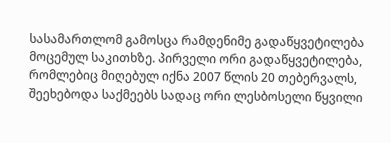სასამართლომ გამოსცა რამდენიმე გადაწყვეტილება მოცემულ საკითხზე. პირველი ორი გადაწყვეტილება, რომლებიც მიღებულ იქნა 2007 წლის 20 თებერვალს, შეეხებოდა საქმეებს სადაც ორი ლესბოსელი წყვილი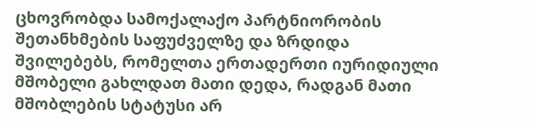ცხოვრობდა სამოქალაქო პარტნიორობის შეთანხმების საფუძველზე და ზრდიდა შვილებებს, რომელთა ერთადერთი იურიდიული მშობელი გახლდათ მათი დედა, რადგან მათი მშობლების სტატუსი არ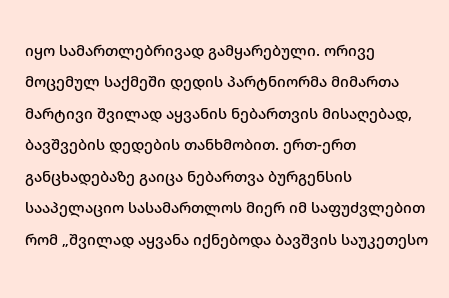იყო სამართლებრივად გამყარებული. ორივე მოცემულ საქმეში დედის პარტნიორმა მიმართა მარტივი შვილად აყვანის ნებართვის მისაღებად, ბავშვების დედების თანხმობით. ერთ-ერთ განცხადებაზე გაიცა ნებართვა ბურგენსის სააპელაციო სასამართლოს მიერ იმ საფუძვლებით რომ „შვილად აყვანა იქნებოდა ბავშვის საუკეთესო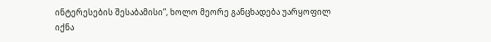ინტერესების შესაბამისი“, ხოლო მეორე განცხადება უარყოფილ იქნა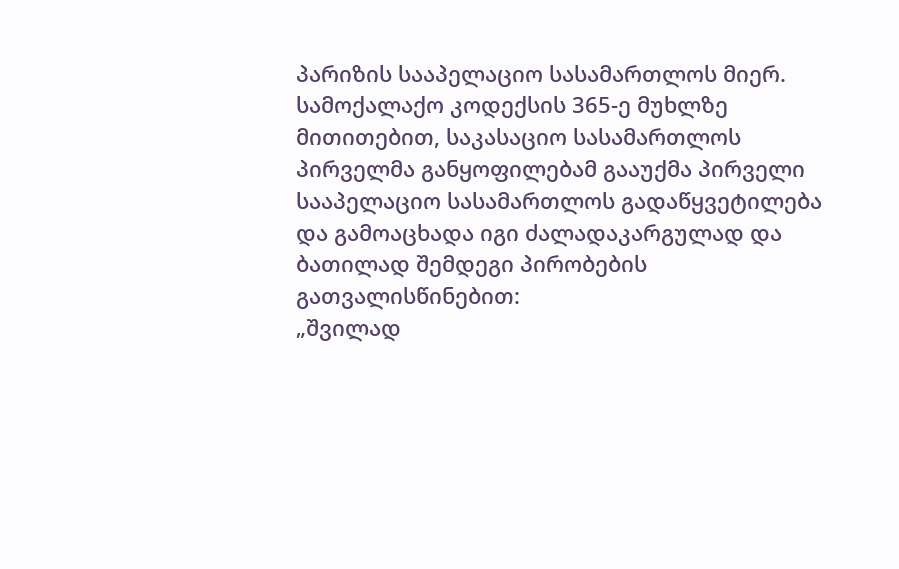პარიზის სააპელაციო სასამართლოს მიერ. სამოქალაქო კოდექსის 365-ე მუხლზე მითითებით, საკასაციო სასამართლოს პირველმა განყოფილებამ გააუქმა პირველი სააპელაციო სასამართლოს გადაწყვეტილება და გამოაცხადა იგი ძალადაკარგულად და ბათილად შემდეგი პირობების გათვალისწინებით:
„შვილად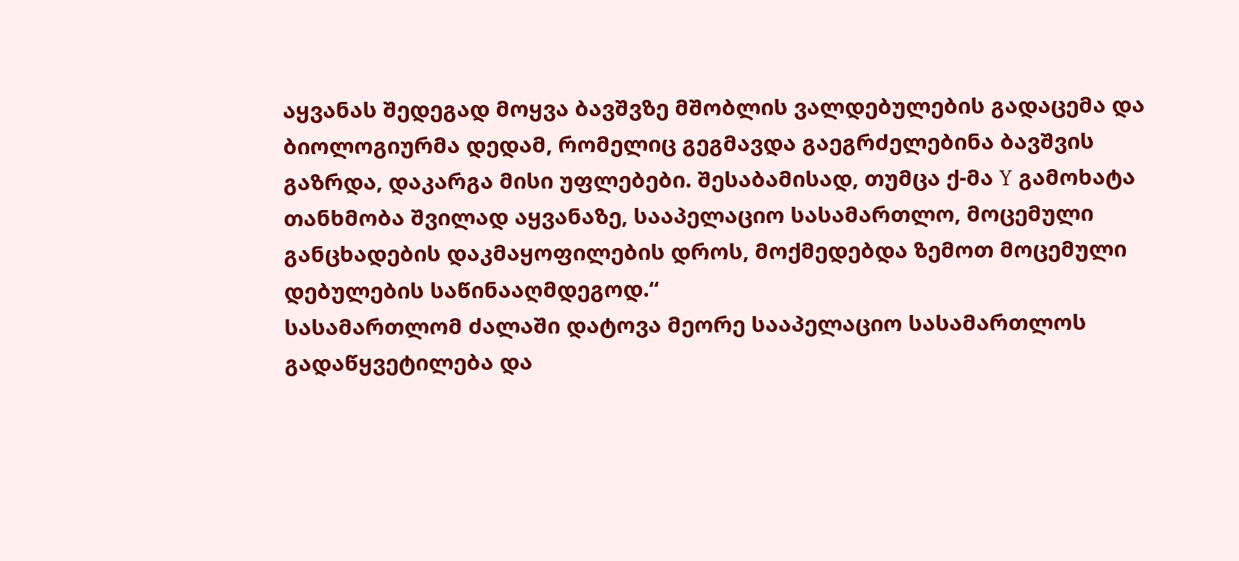აყვანას შედეგად მოყვა ბავშვზე მშობლის ვალდებულების გადაცემა და ბიოლოგიურმა დედამ, რომელიც გეგმავდა გაეგრძელებინა ბავშვის გაზრდა, დაკარგა მისი უფლებები. შესაბამისად, თუმცა ქ-მა Y გამოხატა თანხმობა შვილად აყვანაზე, სააპელაციო სასამართლო, მოცემული განცხადების დაკმაყოფილების დროს, მოქმედებდა ზემოთ მოცემული დებულების საწინააღმდეგოდ.“
სასამართლომ ძალაში დატოვა მეორე სააპელაციო სასამართლოს გადაწყვეტილება და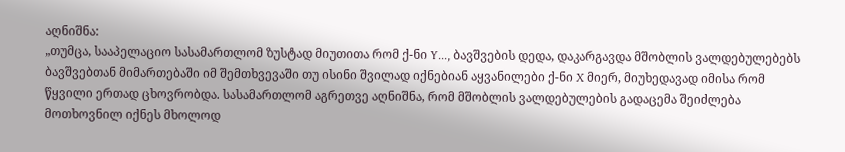აღნიშნა:
„თუმცა, სააპელაციო სასამართლომ ზუსტად მიუთითა რომ ქ-ნი Y..., ბავშვების დედა, დაკარგავდა მშობლის ვალდებულებებს ბავშვებთან მიმართებაში იმ შემთხვევაში თუ ისინი შვილად იქნებიან აყვანილები ქ-ნი X მიერ, მიუხედავად იმისა რომ წყვილი ერთად ცხოვრობდა. სასამართლომ აგრეთვე აღნიშნა, რომ მშობლის ვალდებულების გადაცემა შეიძლება მოთხოვნილ იქნეს მხოლოდ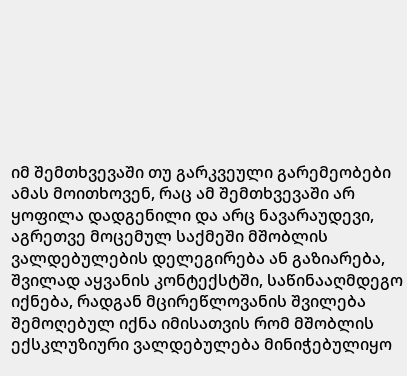იმ შემთხვევაში თუ გარკვეული გარემეობები ამას მოითხოვენ, რაც ამ შემთხვევაში არ ყოფილა დადგენილი და არც ნავარაუდევი, აგრეთვე მოცემულ საქმეში მშობლის ვალდებულების დელეგირება ან გაზიარება, შვილად აყვანის კონტექსტში, საწინააღმდეგო იქნება, რადგან მცირეწლოვანის შვილება შემოღებულ იქნა იმისათვის რომ მშობლის ექსკლუზიური ვალდებულება მინიჭებულიყო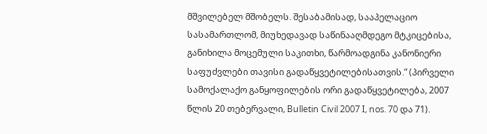მშვილებელ მშობელს. შესაბამისად, სააპელაციო სასამართლომ, მიუხედავად საწინააღმდეგო მტკიცებისა, განიხილა მოცემული საკითხი, წარმოადგინა კანონიერი საფუძვლები თავისი გადაწყვეტილებისათვის.“ (პირველი სამოქალაქო განყოფილების ორი გადაწყვეტილება, 2007 წლის 20 თებერვალი, Bulletin Civil 2007 I, nos. 70 და 71).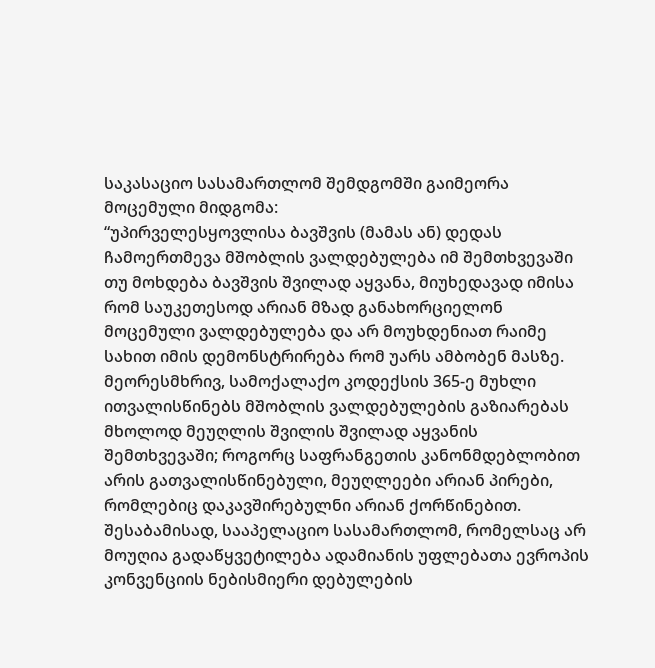საკასაციო სასამართლომ შემდგომში გაიმეორა მოცემული მიდგომა:
“უპირველესყოვლისა ბავშვის (მამას ან) დედას ჩამოერთმევა მშობლის ვალდებულება იმ შემთხვევაში თუ მოხდება ბავშვის შვილად აყვანა, მიუხედავად იმისა რომ საუკეთესოდ არიან მზად განახორციელონ მოცემული ვალდებულება და არ მოუხდენიათ რაიმე სახით იმის დემონსტრირება რომ უარს ამბობენ მასზე. მეორესმხრივ, სამოქალაქო კოდექსის 365-ე მუხლი ითვალისწინებს მშობლის ვალდებულების გაზიარებას მხოლოდ მეუღლის შვილის შვილად აყვანის შემთხვევაში; როგორც საფრანგეთის კანონმდებლობით არის გათვალისწინებული, მეუღლეები არიან პირები, რომლებიც დაკავშირებულნი არიან ქორწინებით. შესაბამისად, სააპელაციო სასამართლომ, რომელსაც არ მოუღია გადაწყვეტილება ადამიანის უფლებათა ევროპის კონვენციის ნებისმიერი დებულების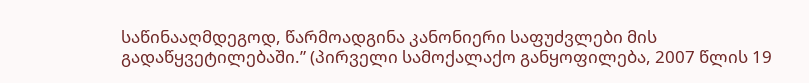საწინააღმდეგოდ, წარმოადგინა კანონიერი საფუძვლები მის გადაწყვეტილებაში.” (პირველი სამოქალაქო განყოფილება, 2007 წლის 19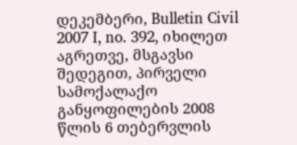დეკემბერი, Bulletin Civil 2007 I, no. 392, იხილეთ აგრეთვე, მსგავსი შედეგით, პირველი სამოქალაქო განყოფილების 2008 წლის 6 თებერვლის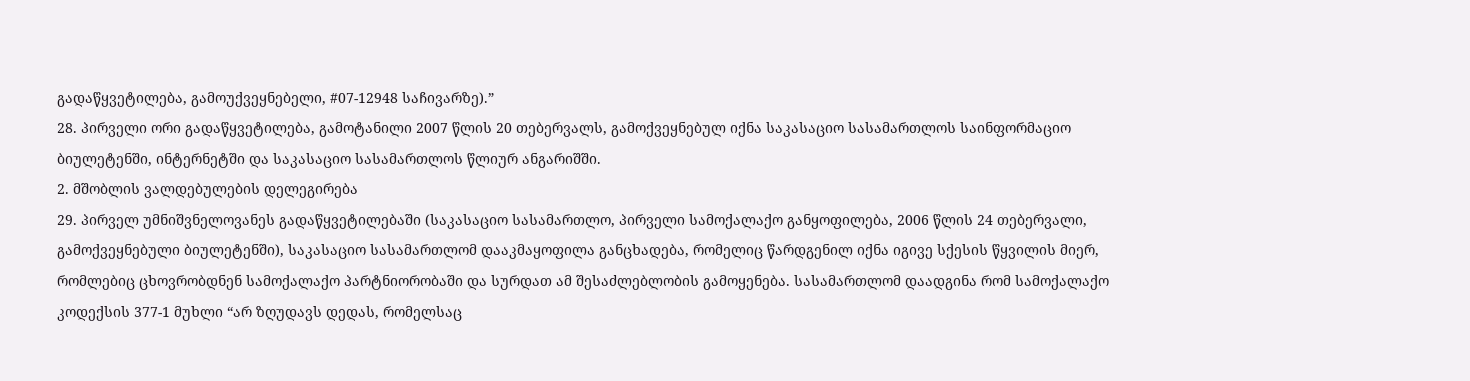გადაწყვეტილება, გამოუქვეყნებელი, #07-12948 საჩივარზე).”
28. პირველი ორი გადაწყვეტილება, გამოტანილი 2007 წლის 20 თებერვალს, გამოქვეყნებულ იქნა საკასაციო სასამართლოს საინფორმაციო ბიულეტენში, ინტერნეტში და საკასაციო სასამართლოს წლიურ ანგარიშში.
2. მშობლის ვალდებულების დელეგირება
29. პირველ უმნიშვნელოვანეს გადაწყვეტილებაში (საკასაციო სასამართლო, პირველი სამოქალაქო განყოფილება, 2006 წლის 24 თებერვალი, გამოქვეყნებული ბიულეტენში), საკასაციო სასამართლომ დააკმაყოფილა განცხადება, რომელიც წარდგენილ იქნა იგივე სქესის წყვილის მიერ, რომლებიც ცხოვრობდნენ სამოქალაქო პარტნიორობაში და სურდათ ამ შესაძლებლობის გამოყენება. სასამართლომ დაადგინა რომ სამოქალაქო კოდექსის 377-1 მუხლი “არ ზღუდავს დედას, რომელსაც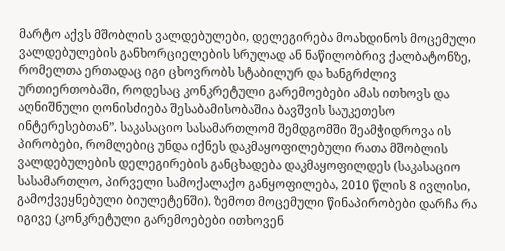მარტო აქვს მშობლის ვალდებულები, დელეგირება მოახდინოს მოცემული ვალდებულების განხორციელების სრულად ან ნაწილობრივ ქალბატონზე, რომელთა ერთადაც იგი ცხოვრობს სტაბილურ და ხანგრძლივ ურთიერთობაში, როდესაც კონკრეტული გარემოებები ამას ითხოვს და აღნიშნული ღონისძიება შესაბამისობაშია ბავშვის საუკეთესო ინტერესებთან”. საკასაციო სასამართლომ შემდგომში შეამჭიდროვა ის პირობები, რომლებიც უნდა იქნეს დაკმაყოფილებული რათა მშობლის ვალდებულების დელეგირების განცხადება დაკმაყოფილდეს (საკასაციო სასამართლო, პირველი სამოქალაქო განყოფილება, 2010 წლის 8 ივლისი, გამოქვეყნებული ბიულეტენში). ზემოთ მოცემული წინაპირობები დარჩა რა იგივე (კონკრეტული გარემოებები ითხოვენ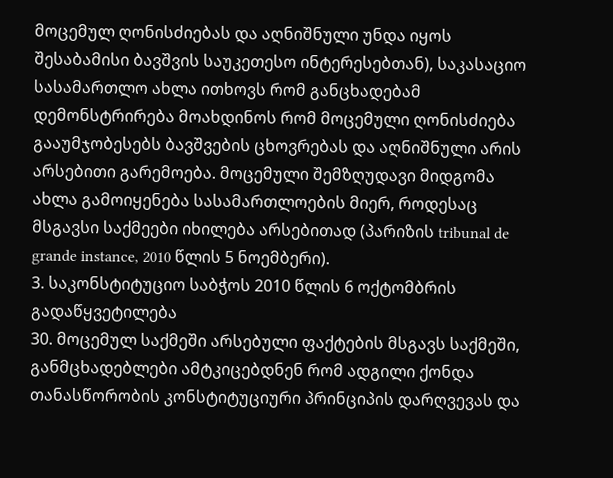მოცემულ ღონისძიებას და აღნიშნული უნდა იყოს შესაბამისი ბავშვის საუკეთესო ინტერესებთან), საკასაციო სასამართლო ახლა ითხოვს რომ განცხადებამ დემონსტრირება მოახდინოს რომ მოცემული ღონისძიება გააუმჯობესებს ბავშვების ცხოვრებას და აღნიშნული არის არსებითი გარემოება. მოცემული შემზღუდავი მიდგომა ახლა გამოიყენება სასამართლოების მიერ, როდესაც მსგავსი საქმეები იხილება არსებითად (პარიზის tribunal de grande instance, 2010 წლის 5 ნოემბერი).
3. საკონსტიტუციო საბჭოს 2010 წლის 6 ოქტომბრის გადაწყვეტილება
30. მოცემულ საქმეში არსებული ფაქტების მსგავს საქმეში, განმცხადებლები ამტკიცებდნენ რომ ადგილი ქონდა თანასწორობის კონსტიტუციური პრინციპის დარღვევას და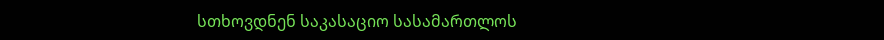სთხოვდნენ საკასაციო სასამართლოს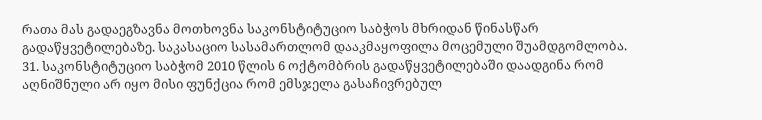რათა მას გადაეგზავნა მოთხოვნა საკონსტიტუციო საბჭოს მხრიდან წინასწარ გადაწყვეტილებაზე. საკასაციო სასამართლომ დააკმაყოფილა მოცემული შუამდგომლობა.
31. საკონსტიტუციო საბჭომ 2010 წლის 6 ოქტომბრის გადაწყვეტილებაში დაადგინა რომ აღნიშნული არ იყო მისი ფუნქცია რომ ემსჯელა გასაჩივრებულ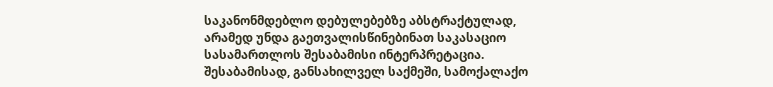საკანონმდებლო დებულებებზე აბსტრაქტულად, არამედ უნდა გაეთვალისწინებინათ საკასაციო სასამართლოს შესაბამისი ინტერპრეტაცია. შესაბამისად, განსახილველ საქმეში, სამოქალაქო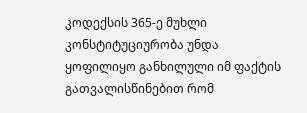კოდექსის 365-ე მუხლი კონსტიტუციურობა უნდა ყოფილიყო განხილული იმ ფაქტის გათვალისწინებით რომ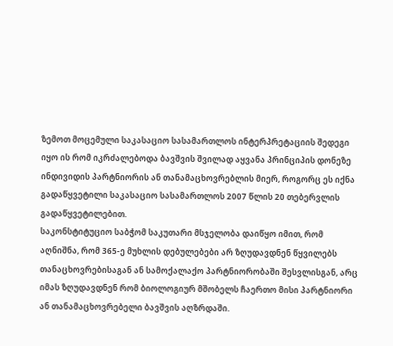ზემოთ მოცემული საკასაციო სასამართლოს ინტერპრეტაციის შედეგი იყო ის რომ იკრძალებოდა ბავშვის შვილად აყვანა პრინციპის დონეზე ინდივიდის პარტნიორის ან თანამაცხოვრებლის მიერ, როგორც ეს იქნა გადაწყვეტილი საკასაციო სასამართლოს 2007 წლის 20 თებერვლის გადაწყვეტილებით.
საკონსტიტუციო საბჭომ საკუთარი მსჯელობა დაიწყო იმით, რომ აღნიშნა, რომ 365-ე მუხლის დებულებები არ ზღუდავდნენ წყვილებს თანაცხოვრებისაგან ან სამოქალაქო პარტნიორობაში შესვლისგან, არც იმას ზღუდავდნენ რომ ბიოლოგიურ მშობელს ჩაერთო მისი პარტნიორი ან თანამაცხოვრებელი ბავშვის აღზრდაში.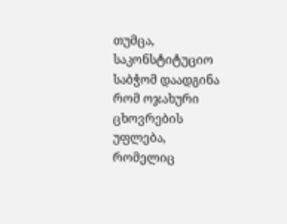თუმცა, საკონსტიტუციო საბჭომ დაადგინა რომ ოჯახური ცხოვრების უფლება, რომელიც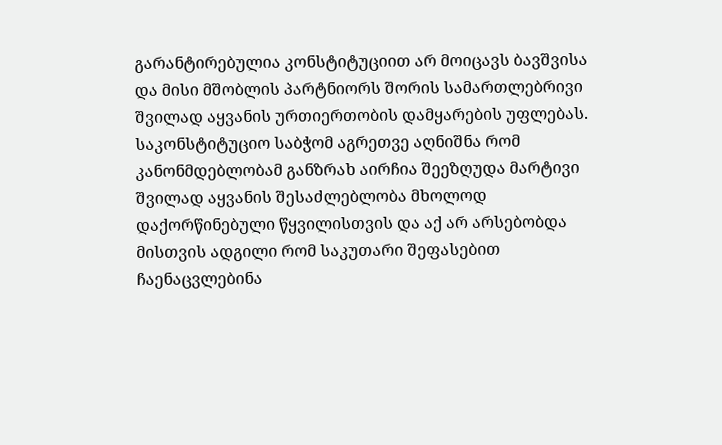გარანტირებულია კონსტიტუციით არ მოიცავს ბავშვისა და მისი მშობლის პარტნიორს შორის სამართლებრივი შვილად აყვანის ურთიერთობის დამყარების უფლებას.
საკონსტიტუციო საბჭომ აგრეთვე აღნიშნა რომ კანონმდებლობამ განზრახ აირჩია შეეზღუდა მარტივი შვილად აყვანის შესაძლებლობა მხოლოდ დაქორწინებული წყვილისთვის და აქ არ არსებობდა მისთვის ადგილი რომ საკუთარი შეფასებით ჩაენაცვლებინა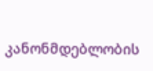კანონმდებლობის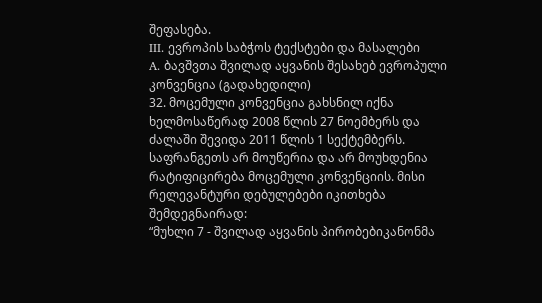შეფასება.
III. ევროპის საბჭოს ტექსტები და მასალები
A. ბავშვთა შვილად აყვანის შესახებ ევროპული კონვენცია (გადახედილი)
32. მოცემული კონვენცია გახსნილ იქნა ხელმოსაწერად 2008 წლის 27 ნოემბერს და ძალაში შევიდა 2011 წლის 1 სექტემბერს. საფრანგეთს არ მოუწერია და არ მოუხდენია რატიფიცირება მოცემული კონვენციის. მისი რელევანტური დებულებები იკითხება შემდეგნაირად:
“მუხლი 7 - შვილად აყვანის პირობებიკანონმა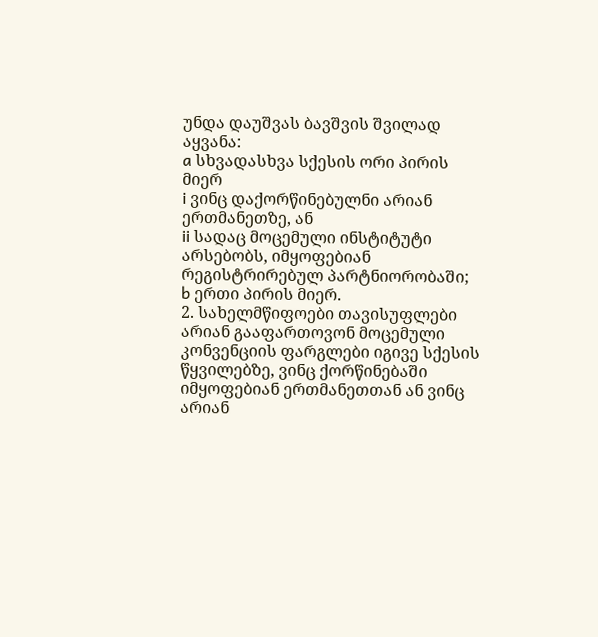უნდა დაუშვას ბავშვის შვილად აყვანა:
a სხვადასხვა სქესის ორი პირის მიერ
i ვინც დაქორწინებულნი არიან ერთმანეთზე, ან
ii სადაც მოცემული ინსტიტუტი არსებობს, იმყოფებიან რეგისტრირებულ პარტნიორობაში;
b ერთი პირის მიერ.
2. სახელმწიფოები თავისუფლები არიან გააფართოვონ მოცემული კონვენციის ფარგლები იგივე სქესის წყვილებზე, ვინც ქორწინებაში იმყოფებიან ერთმანეთთან ან ვინც არიან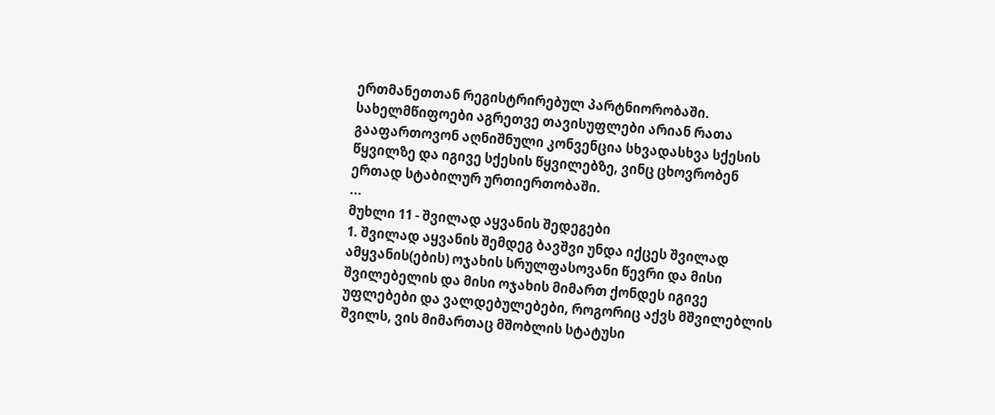ერთმანეთთან რეგისტრირებულ პარტნიორობაში. სახელმწიფოები აგრეთვე თავისუფლები არიან რათა გააფართოვონ აღნიშნული კონვენცია სხვადასხვა სქესის წყვილზე და იგივე სქესის წყვილებზე, ვინც ცხოვრობენ ერთად სტაბილურ ურთიერთობაში.
...
მუხლი 11 - შვილად აყვანის შედეგები
1. შვილად აყვანის შემდეგ ბავშვი უნდა იქცეს შვილად ამყვანის(ების) ოჯახის სრულფასოვანი წევრი და მისი შვილებელის და მისი ოჯახის მიმართ ქონდეს იგივე უფლებები და ვალდებულებები, როგორიც აქვს მშვილებლის შვილს, ვის მიმართაც მშობლის სტატუსი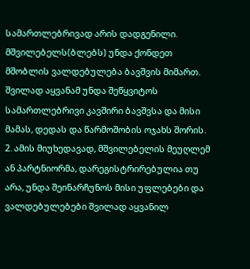სამართლებრივად არის დადგენილი. მშვილებელს(ბლებს) უნდა ქონდეთ მშობლის ვალდებულება ბავშვის მიმართ. შვილად აყვანამ უნდა შეწყვიტოს სამართლებრივი კავშირი ბავშვსა და მისი მამას, დედას და წარმოშობის ოჯახს შორის.
2. ამის მიუხედავად, მშვილებელის მეუღლემ ან პარტნიორმა, დარეგისტრირებულია თუ არა, უნდა შეინარჩუნოს მისი უფლებები და ვალდებულებები შვილად აყვანილ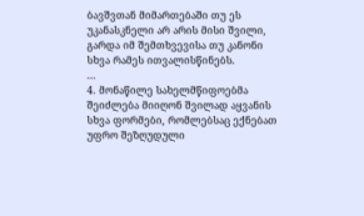ბავშვთან მიმართებაში თუ ეს უკანასკნელი არ არის მისი შვილი, გარდა იმ შემთხვევისა თუ კანონი სხვა რამეს ითვალისწინებს.
...
4. მონაწილე სახელმწიფოებმა შეიძლება მიიღონ შვილად აყვანის სხვა ფორმები, რომლებსაც ექნებათ უფრო შეზღუდული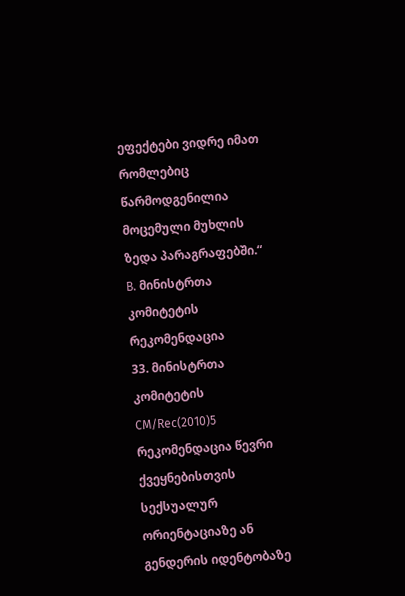ეფექტები ვიდრე იმათ რომლებიც წარმოდგენილია მოცემული მუხლის ზედა პარაგრაფებში.“
B. მინისტრთა კომიტეტის რეკომენდაცია
33. მინისტრთა კომიტეტის CM/Rec(2010)5 რეკომენდაცია წევრი ქვეყნებისთვის სექსუალურ ორიენტაციაზე ან გენდერის იდენტობაზე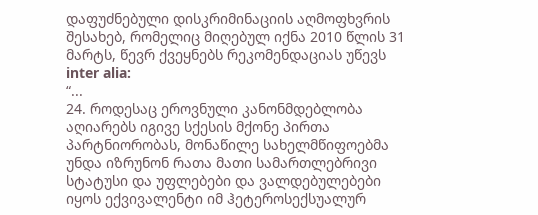დაფუძნებული დისკრიმინაციის აღმოფხვრის შესახებ, რომელიც მიღებულ იქნა 2010 წლის 31 მარტს, წევრ ქვეყნებს რეკომენდაციას უწევს inter alia:
“...
24. როდესაც ეროვნული კანონმდებლობა აღიარებს იგივე სქესის მქონე პირთა პარტნიორობას, მონაწილე სახელმწიფოებმა უნდა იზრუნონ რათა მათი სამართლებრივი სტატუსი და უფლებები და ვალდებულებები იყოს ექვივალენტი იმ ჰეტეროსექსუალურ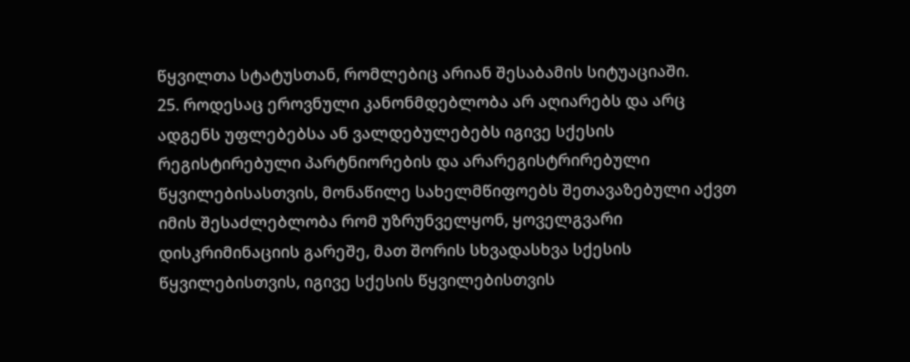წყვილთა სტატუსთან, რომლებიც არიან შესაბამის სიტუაციაში.
25. როდესაც ეროვნული კანონმდებლობა არ აღიარებს და არც ადგენს უფლებებსა ან ვალდებულებებს იგივე სქესის რეგისტირებული პარტნიორების და არარეგისტრირებული წყვილებისასთვის, მონაწილე სახელმწიფოებს შეთავაზებული აქვთ იმის შესაძლებლობა რომ უზრუნველყონ, ყოველგვარი დისკრიმინაციის გარეშე, მათ შორის სხვადასხვა სქესის წყვილებისთვის, იგივე სქესის წყვილებისთვის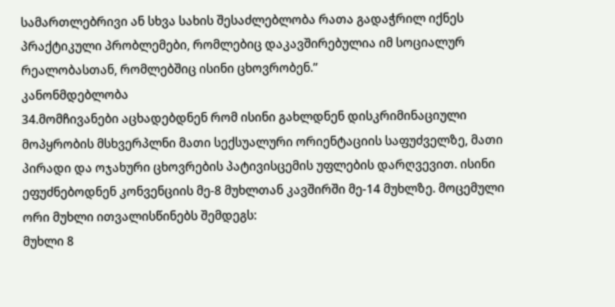სამართლებრივი ან სხვა სახის შესაძლებლობა რათა გადაჭრილ იქნეს პრაქტიკული პრობლემები, რომლებიც დაკავშირებულია იმ სოციალურ რეალობასთან, რომლებშიც ისინი ცხოვრობენ.”
კანონმდებლობა
34.მომჩივანები აცხადებდნენ რომ ისინი გახლდნენ დისკრიმინაციული მოპყრობის მსხვერპლნი მათი სექსუალური ორიენტაციის საფუძველზე, მათი პირადი და ოჯახური ცხოვრების პატივისცემის უფლების დარღვევით. ისინი ეფუძნებოდნენ კონვენციის მე-8 მუხლთან კავშირში მე-14 მუხლზე. მოცემული ორი მუხლი ითვალისწინებს შემდეგს:
მუხლი 8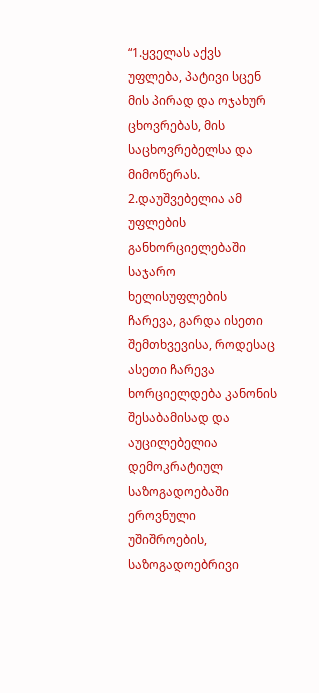“1.ყველას აქვს უფლება, პატივი სცენ მის პირად და ოჯახურ ცხოვრებას, მის საცხოვრებელსა და მიმოწერას.
2.დაუშვებელია ამ უფლების განხორციელებაში საჯარო ხელისუფლების ჩარევა, გარდა ისეთი შემთხვევისა, როდესაც ასეთი ჩარევა ხორციელდება კანონის შესაბამისად და აუცილებელია დემოკრატიულ საზოგადოებაში ეროვნული უშიშროების, საზოგადოებრივი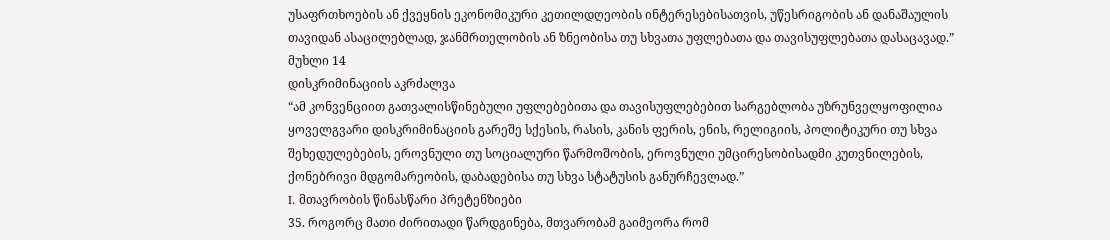უსაფრთხოების ან ქვეყნის ეკონომიკური კეთილდღეობის ინტერესებისათვის, უწესრიგობის ან დანაშაულის თავიდან ასაცილებლად, ჯანმრთელობის ან ზნეობისა თუ სხვათა უფლებათა და თავისუფლებათა დასაცავად.”
მუხლი 14
დისკრიმინაციის აკრძალვა
“ამ კონვენციით გათვალისწინებული უფლებებითა და თავისუფლებებით სარგებლობა უზრუნველყოფილია ყოველგვარი დისკრიმინაციის გარეშე სქესის, რასის, კანის ფერის, ენის, რელიგიის, პოლიტიკური თუ სხვა შეხედულებების, ეროვნული თუ სოციალური წარმოშობის, ეროვნული უმცირესობისადმი კუთვნილების, ქონებრივი მდგომარეობის, დაბადებისა თუ სხვა სტატუსის განურჩევლად.”
I. მთავრობის წინასწარი პრეტენზიები
35. როგორც მათი ძირითადი წარდგინება, მთვარობამ გაიმეორა რომ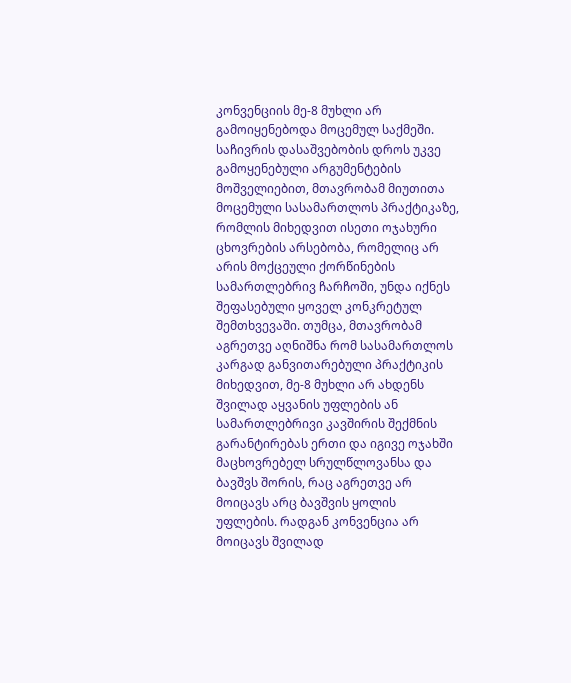კონვენციის მე-8 მუხლი არ გამოიყენებოდა მოცემულ საქმეში. საჩივრის დასაშვებობის დროს უკვე გამოყენებული არგუმენტების მოშველიებით, მთავრობამ მიუთითა მოცემული სასამართლოს პრაქტიკაზე, რომლის მიხედვით ისეთი ოჯახური ცხოვრების არსებობა, რომელიც არ არის მოქცეული ქორწინების სამართლებრივ ჩარჩოში, უნდა იქნეს შეფასებული ყოველ კონკრეტულ შემთხვევაში. თუმცა, მთავრობამ აგრეთვე აღნიშნა რომ სასამართლოს კარგად განვითარებული პრაქტიკის მიხედვით, მე-8 მუხლი არ ახდენს შვილად აყვანის უფლების ან სამართლებრივი კავშირის შექმნის გარანტირებას ერთი და იგივე ოჯახში მაცხოვრებელ სრულწლოვანსა და ბავშვს შორის, რაც აგრეთვე არ მოიცავს არც ბავშვის ყოლის უფლების. რადგან კონვენცია არ მოიცავს შვილად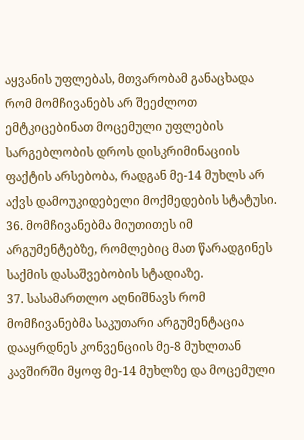აყვანის უფლებას, მთვარობამ განაცხადა რომ მომჩივანებს არ შეეძლოთ ემტკიცებინათ მოცემული უფლების სარგებლობის დროს დისკრიმინაციის ფაქტის არსებობა, რადგან მე-14 მუხლს არ აქვს დამოუკიდებელი მოქმედების სტატუსი.
36. მომჩივანებმა მიუთითეს იმ არგუმენტებზე, რომლებიც მათ წარადგინეს საქმის დასაშვებობის სტადიაზე.
37. სასამართლო აღნიშნავს რომ მომჩივანებმა საკუთარი არგუმენტაცია დააყრდნეს კონვენციის მე-8 მუხლთან კავშირში მყოფ მე-14 მუხლზე და მოცემული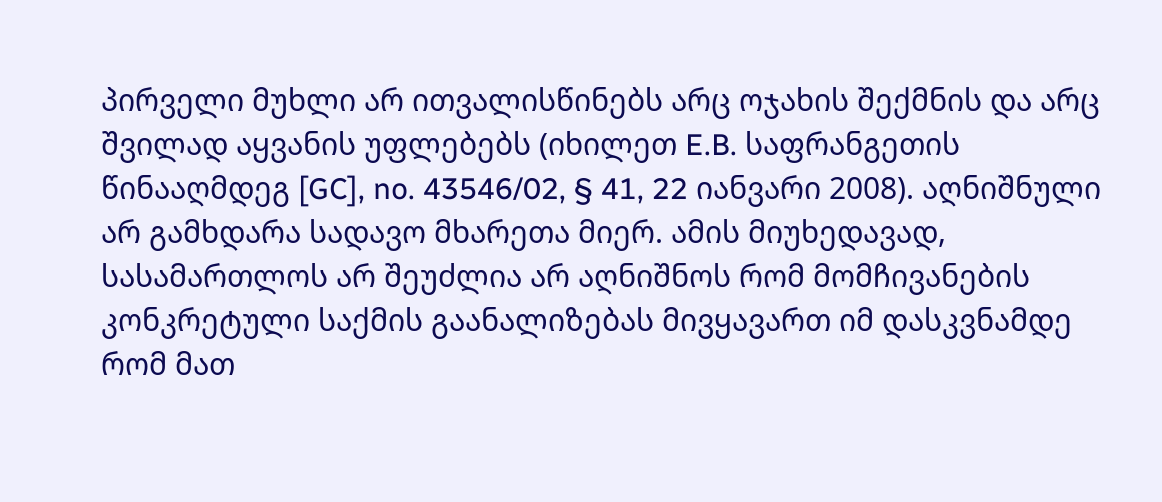პირველი მუხლი არ ითვალისწინებს არც ოჯახის შექმნის და არც შვილად აყვანის უფლებებს (იხილეთ E.B. საფრანგეთის წინააღმდეგ [GC], no. 43546/02, § 41, 22 იანვარი 2008). აღნიშნული არ გამხდარა სადავო მხარეთა მიერ. ამის მიუხედავად, სასამართლოს არ შეუძლია არ აღნიშნოს რომ მომჩივანების კონკრეტული საქმის გაანალიზებას მივყავართ იმ დასკვნამდე რომ მათ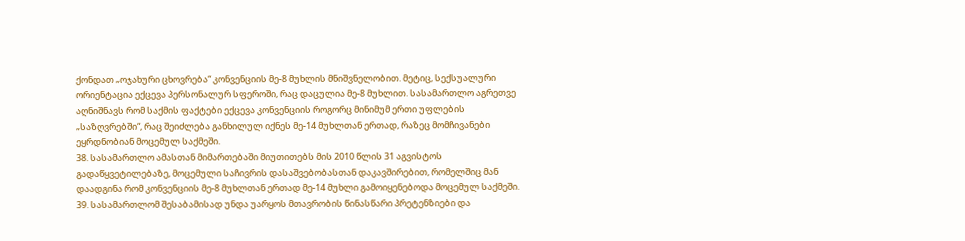ქონდათ „ოჯახური ცხოვრება“ კონვენციის მე-8 მუხლის მნიშვნელობით. მეტიც, სექსუალური ორიენტაცია ექცევა პერსონალურ სფეროში, რაც დაცულია მე-8 მუხლით. სასამართლო აგრეთვე აღნიშნავს რომ საქმის ფაქტები ექცევა კონვენციის როგორც მინიმუმ ერთი უფლების „საზღვრებში“, რაც შეიძლება განხილულ იქნეს მე-14 მუხლთან ერთად, რაზეც მომჩივანები ეყრდნობიან მოცემულ საქმეში.
38. სასამართლო ამასთან მიმართებაში მიუთითებს მის 2010 წლის 31 აგვისტოს გადაწყვეტილებაზე, მოცემული საჩივრის დასაშვებობასთან დაკავშირებით, რომელშიც მან დაადგინა რომ კონვენციის მე-8 მუხლთან ერთად მე-14 მუხლი გამოიყენებოდა მოცემულ საქმეში.
39. სასამართლომ შესაბამისად უნდა უარყოს მთავრობის წინასწარი პრეტენზიები და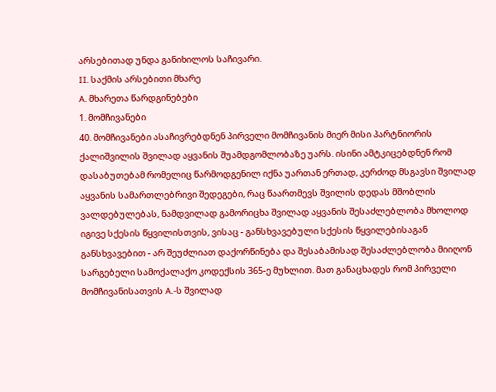არსებითად უნდა განიხილოს საჩივარი.
II. საქმის არსებითი მხარე
A. მხარეთა წარდგინებები
1. მომჩივანები
40. მომჩივანები ასაჩივრებდნენ პირველი მომჩივანის მიერ მისი პარტნიორის ქალიშვილის შვილად აყვანის შუამდგომლობაზე უარს. ისინი ამტკიცებდნენ რომ დასაბუთებამ რომელიც წარმოდგენილ იქნა უართან ერთად, კერძოდ მსგავსი შვილად აყვანის სამართლებრივი შედეგები, რაც წაართმევს შვილის დედას მშობლის ვალდებულებას, ნამდვილად გამორიცხა შვილად აყვანის შესაძლებლობა მხოლოდ იგივე სქესის წყვილისთვის, ვისაც - განსხვავებული სქესის წყვილებისაგან განსხვავებით - არ შეუძლიათ დაქორწინება და შესაბამისად შესაძლებლობა მიიღონ სარგებელი სამოქალაქო კოდექსის 365-ე მუხლით. მათ განაცხადეს რომ პირველი მომჩივანისათვის A.-ს შვილად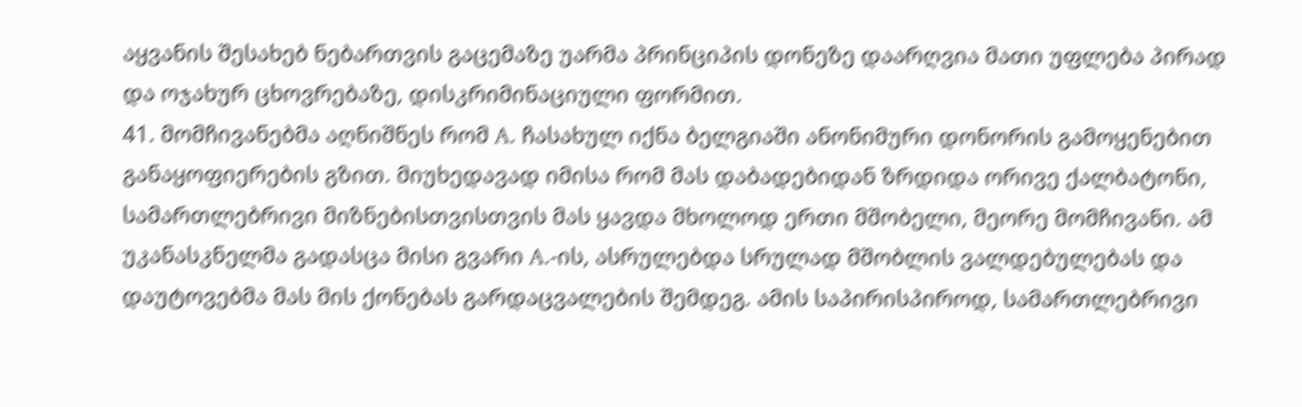აყვანის შესახებ ნებართვის გაცემაზე უარმა პრინციპის დონეზე დაარღვია მათი უფლება პირად და ოჯახურ ცხოვრებაზე, დისკრიმინაციული ფორმით.
41. მომჩივანებმა აღნიშნეს რომ A. ჩასახულ იქნა ბელგიაში ანონიმური დონორის გამოყენებით განაყოფიერების გზით. მიუხედავად იმისა რომ მას დაბადებიდან ზრდიდა ორივე ქალბატონი, სამართლებრივი მიზნებისთვისთვის მას ყავდა მხოლოდ ერთი მშობელი, მეორე მომჩივანი. ამ უკანასკნელმა გადასცა მისი გვარი A.-ის, ასრულებდა სრულად მშობლის ვალდებულებას და დაუტოვებმა მას მის ქონებას გარდაცვალების შემდეგ. ამის საპირისპიროდ, სამართლებრივი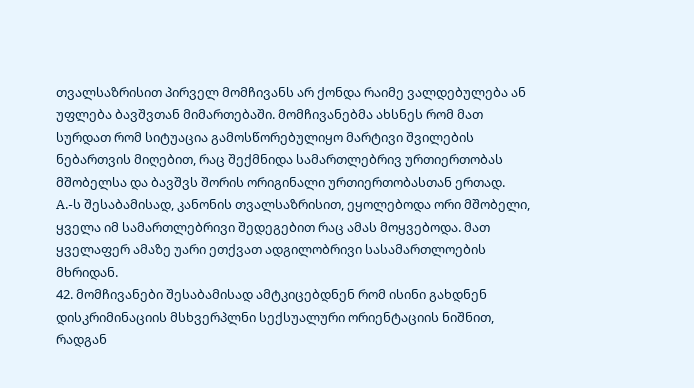თვალსაზრისით პირველ მომჩივანს არ ქონდა რაიმე ვალდებულება ან უფლება ბავშვთან მიმართებაში. მომჩივანებმა ახსნეს რომ მათ სურდათ რომ სიტუაცია გამოსწორებულიყო მარტივი შვილების ნებართვის მიღებით, რაც შექმნიდა სამართლებრივ ურთიერთობას მშობელსა და ბავშვს შორის ორიგინალი ურთიერთობასთან ერთად. A.-ს შესაბამისად, კანონის თვალსაზრისით, ეყოლებოდა ორი მშობელი, ყველა იმ სამართლებრივი შედეგებით რაც ამას მოყვებოდა. მათ ყველაფერ ამაზე უარი ეთქვათ ადგილობრივი სასამართლოების მხრიდან.
42. მომჩივანები შესაბამისად ამტკიცებდნენ რომ ისინი გახდნენ დისკრიმინაციის მსხვერპლნი სექსუალური ორიენტაციის ნიშნით, რადგან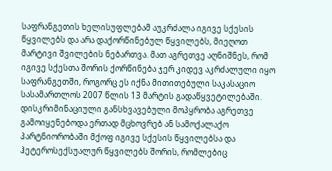საფრანგეთის ხელისუფლებამ აუკრძალა იგივე სქესის წყვილებს და არა დაქორწინებულ წყვილებს, მიეღოთ მარტივი შვილების ნებართვა. მათ აგრეთვე აღნიშნეს, რომ იგივე სქესთა შორის ქორწინება ჯერ კიდევ აკრძალული იყო საფრანგეთში, როგორც ეს იქნა მითითებული საკასაციო სასამართლოს 2007 წლის 13 მარტის გადაწყვეტილებაში.
დისკრიმინაციული განსხვავებული მოპყრობა აგრეთვე გამოიყენებოდა ერთად მცხოვრებ ან სამოქალაქო პარტნიორობაში მქოფ იგივე სქესის წყვილებსა და ჰეტეროსექსუალურ წყვილებს შორის, რომლებიც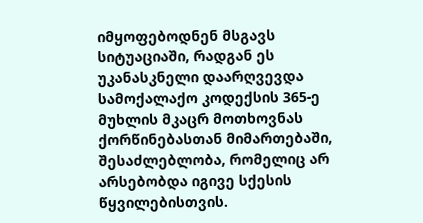იმყოფებოდნენ მსგავს სიტუაციაში, რადგან ეს უკანასკნელი დაარღვევდა სამოქალაქო კოდექსის 365-ე მუხლის მკაცრ მოთხოვნას ქორწინებასთან მიმართებაში, შესაძლებლობა, რომელიც არ არსებობდა იგივე სქესის წყვილებისთვის.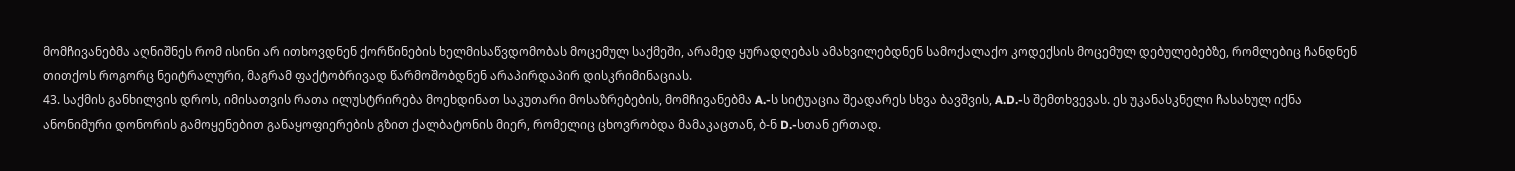მომჩივანებმა აღნიშნეს რომ ისინი არ ითხოვდნენ ქორწინების ხელმისაწვდომობას მოცემულ საქმეში, არამედ ყურადღებას ამახვილებდნენ სამოქალაქო კოდექსის მოცემულ დებულებებზე, რომლებიც ჩანდნენ თითქოს როგორც ნეიტრალური, მაგრამ ფაქტობრივად წარმოშობდნენ არაპირდაპირ დისკრიმინაციას.
43. საქმის განხილვის დროს, იმისათვის რათა ილუსტრირება მოეხდინათ საკუთარი მოსაზრებების, მომჩივანებმა A.-ს სიტუაცია შეადარეს სხვა ბავშვის, A.D.-ს შემთხვევას. ეს უკანასკნელი ჩასახულ იქნა ანონიმური დონორის გამოყენებით განაყოფიერების გზით ქალბატონის მიერ, რომელიც ცხოვრობდა მამაკაცთან, ბ-ნ D.-სთან ერთად.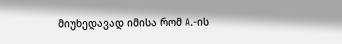მიუხედავად იმისა რომ A.-ის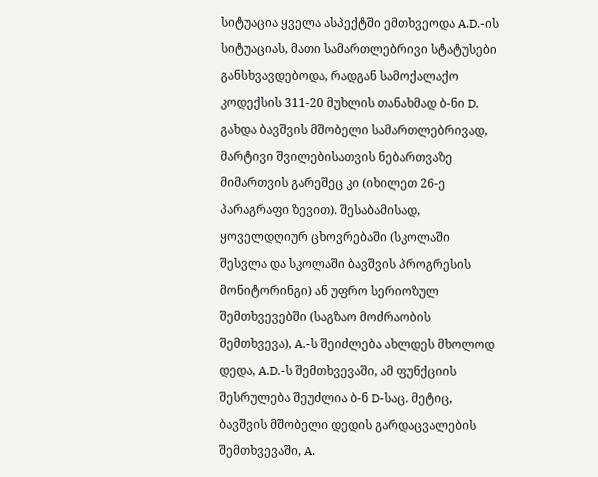სიტუაცია ყველა ასპექტში ემთხვეოდა A.D.-ის სიტუაციას, მათი სამართლებრივი სტატუსები განსხვავდებოდა, რადგან სამოქალაქო კოდექსის 311-20 მუხლის თანახმად ბ-ნი D. გახდა ბავშვის მშობელი სამართლებრივად, მარტივი შვილებისათვის ნებართვაზე მიმართვის გარეშეც კი (იხილეთ 26-ე პარაგრაფი ზევით). შესაბამისად, ყოველდღიურ ცხოვრებაში (სკოლაში შესვლა და სკოლაში ბავშვის პროგრესის მონიტორინგი) ან უფრო სერიოზულ შემთხვევებში (საგზაო მოძრაობის შემთხვევა), A.-ს შეიძლება ახლდეს მხოლოდ დედა, A.D.-ს შემთხვევაში, ამ ფუნქციის შესრულება შეუძლია ბ-ნ D-საც. მეტიც, ბავშვის მშობელი დედის გარდაცვალების შემთხვევაში, A.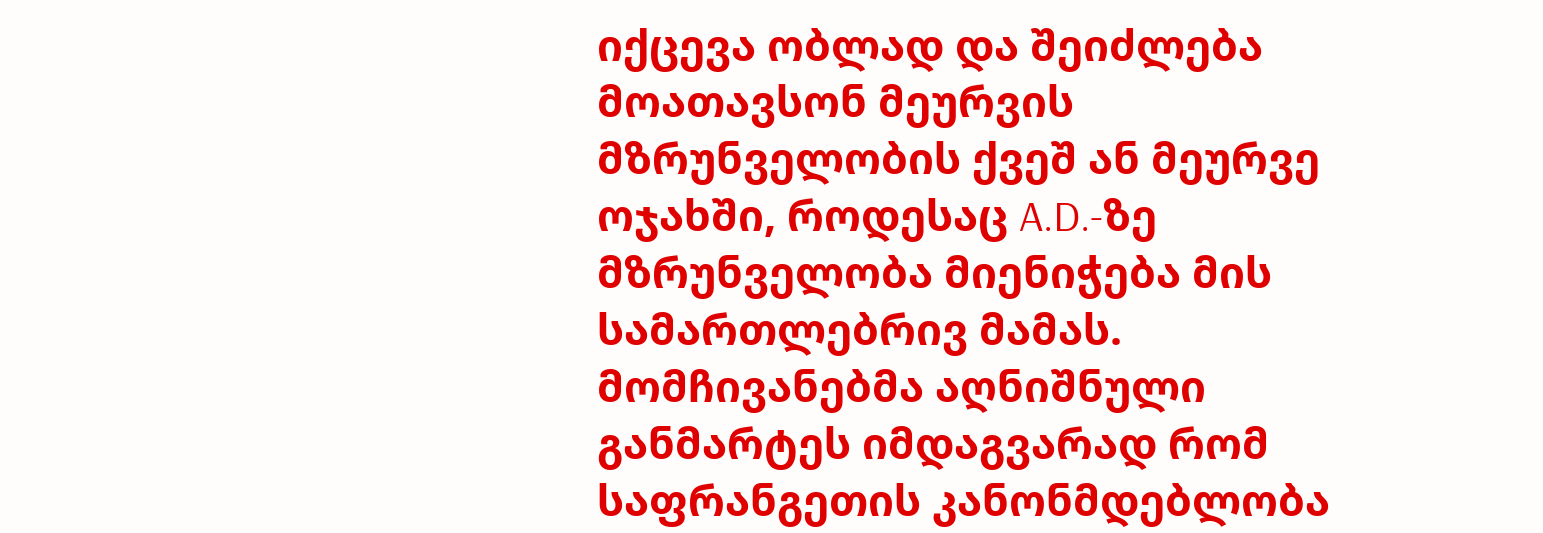იქცევა ობლად და შეიძლება მოათავსონ მეურვის მზრუნველობის ქვეშ ან მეურვე ოჯახში, როდესაც A.D.-ზე მზრუნველობა მიენიჭება მის სამართლებრივ მამას. მომჩივანებმა აღნიშნული განმარტეს იმდაგვარად რომ საფრანგეთის კანონმდებლობა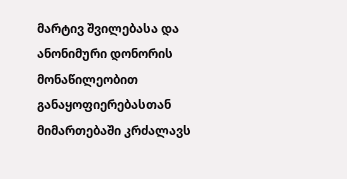მარტივ შვილებასა და ანონიმური დონორის მონაწილეობით განაყოფიერებასთან მიმართებაში კრძალავს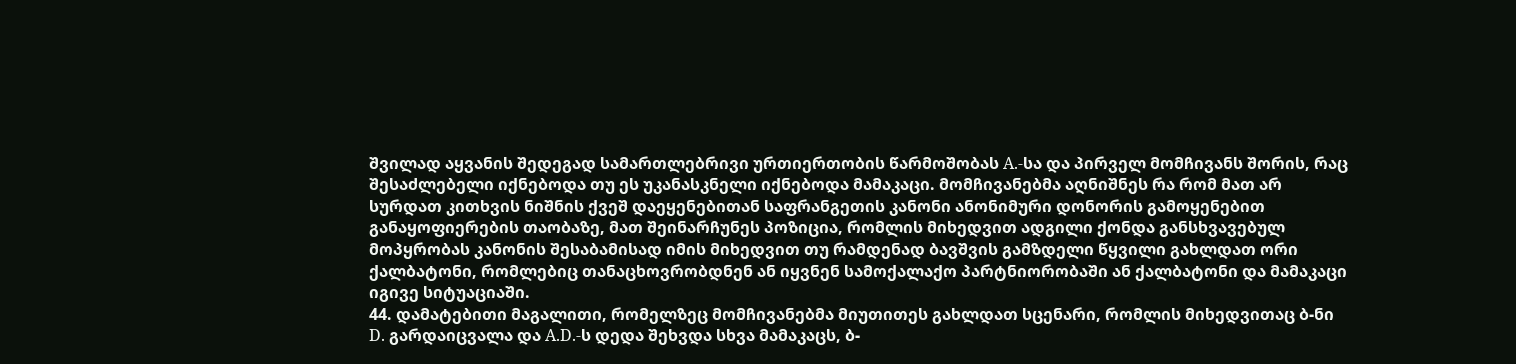შვილად აყვანის შედეგად სამართლებრივი ურთიერთობის წარმოშობას A.-სა და პირველ მომჩივანს შორის, რაც შესაძლებელი იქნებოდა თუ ეს უკანასკნელი იქნებოდა მამაკაცი. მომჩივანებმა აღნიშნეს რა რომ მათ არ სურდათ კითხვის ნიშნის ქვეშ დაეყენებითან საფრანგეთის კანონი ანონიმური დონორის გამოყენებით განაყოფიერების თაობაზე, მათ შეინარჩუნეს პოზიცია, რომლის მიხედვით ადგილი ქონდა განსხვავებულ მოპყრობას კანონის შესაბამისად იმის მიხედვით თუ რამდენად ბავშვის გამზდელი წყვილი გახლდათ ორი ქალბატონი, რომლებიც თანაცხოვრობდნენ ან იყვნენ სამოქალაქო პარტნიორობაში ან ქალბატონი და მამაკაცი იგივე სიტუაციაში.
44. დამატებითი მაგალითი, რომელზეც მომჩივანებმა მიუთითეს გახლდათ სცენარი, რომლის მიხედვითაც ბ-ნი D. გარდაიცვალა და A.D.-ს დედა შეხვდა სხვა მამაკაცს, ბ-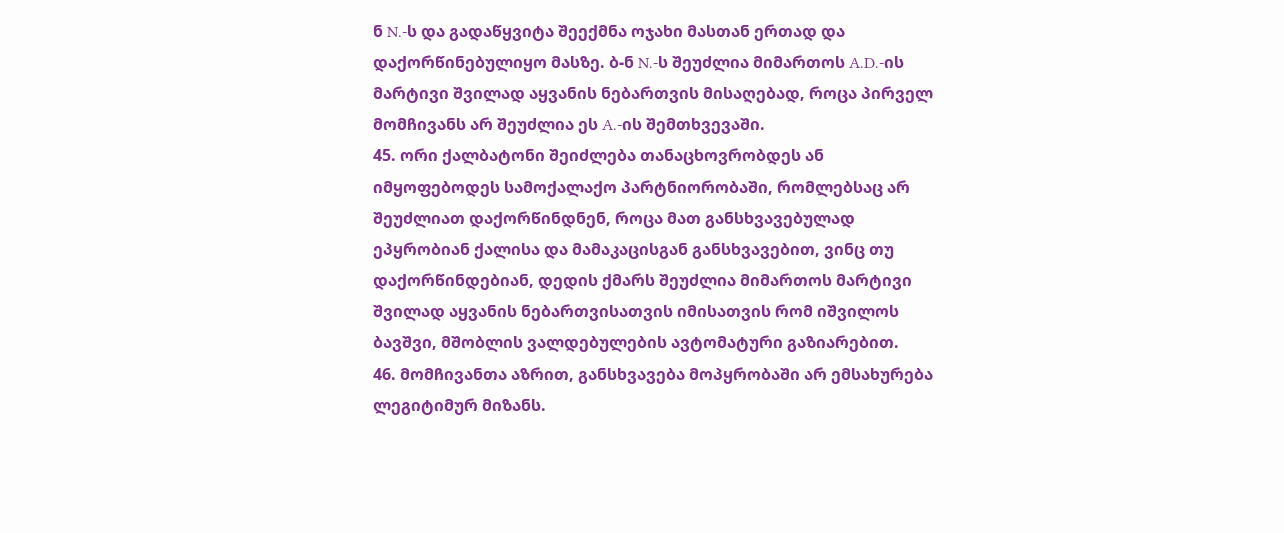ნ N.-ს და გადაწყვიტა შეექმნა ოჯახი მასთან ერთად და დაქორწინებულიყო მასზე. ბ-ნ N.-ს შეუძლია მიმართოს A.D.-ის მარტივი შვილად აყვანის ნებართვის მისაღებად, როცა პირველ მომჩივანს არ შეუძლია ეს A.-ის შემთხვევაში.
45. ორი ქალბატონი შეიძლება თანაცხოვრობდეს ან იმყოფებოდეს სამოქალაქო პარტნიორობაში, რომლებსაც არ შეუძლიათ დაქორწინდნენ, როცა მათ განსხვავებულად ეპყრობიან ქალისა და მამაკაცისგან განსხვავებით, ვინც თუ დაქორწინდებიან, დედის ქმარს შეუძლია მიმართოს მარტივი შვილად აყვანის ნებართვისათვის იმისათვის რომ იშვილოს ბავშვი, მშობლის ვალდებულების ავტომატური გაზიარებით.
46. მომჩივანთა აზრით, განსხვავება მოპყრობაში არ ემსახურება ლეგიტიმურ მიზანს.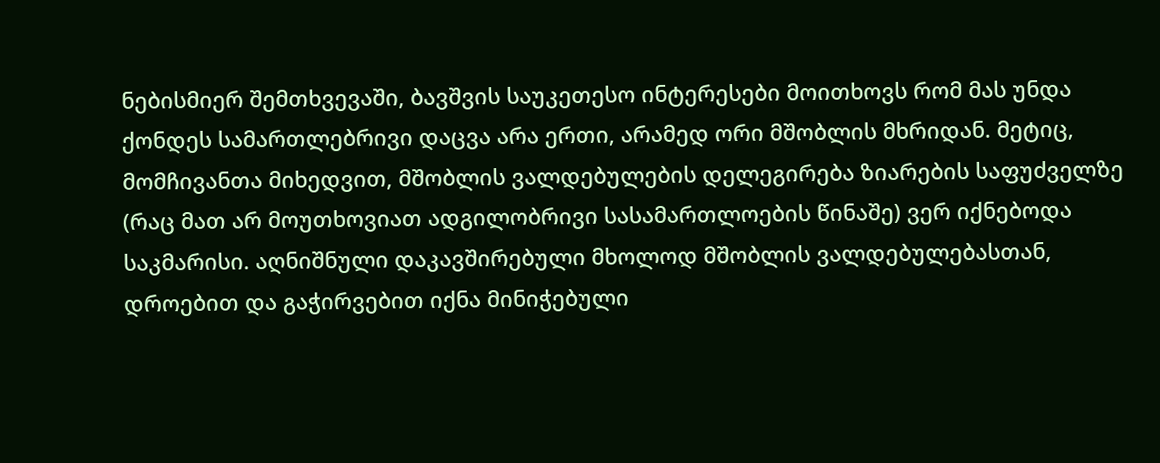ნებისმიერ შემთხვევაში, ბავშვის საუკეთესო ინტერესები მოითხოვს რომ მას უნდა ქონდეს სამართლებრივი დაცვა არა ერთი, არამედ ორი მშობლის მხრიდან. მეტიც, მომჩივანთა მიხედვით, მშობლის ვალდებულების დელეგირება ზიარების საფუძველზე (რაც მათ არ მოუთხოვიათ ადგილობრივი სასამართლოების წინაშე) ვერ იქნებოდა საკმარისი. აღნიშნული დაკავშირებული მხოლოდ მშობლის ვალდებულებასთან, დროებით და გაჭირვებით იქნა მინიჭებული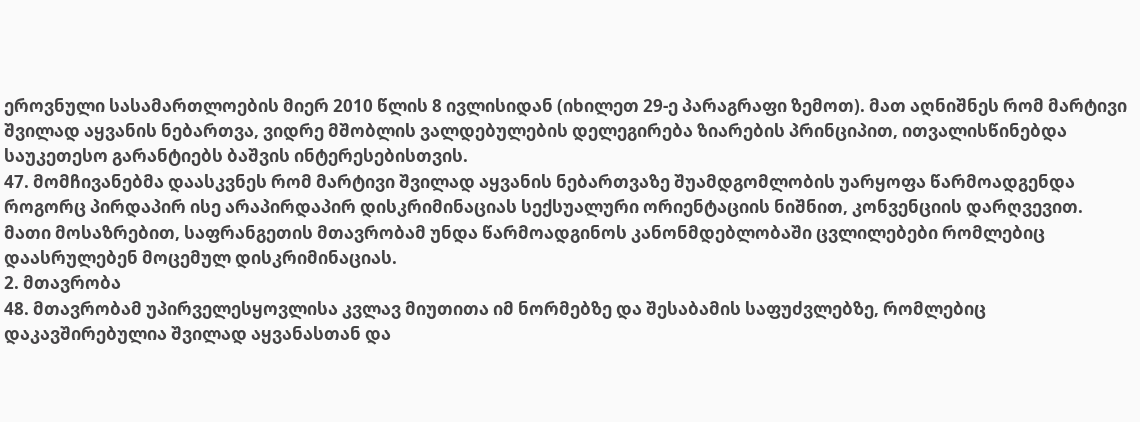ეროვნული სასამართლოების მიერ 2010 წლის 8 ივლისიდან (იხილეთ 29-ე პარაგრაფი ზემოთ). მათ აღნიშნეს რომ მარტივი შვილად აყვანის ნებართვა, ვიდრე მშობლის ვალდებულების დელეგირება ზიარების პრინციპით, ითვალისწინებდა საუკეთესო გარანტიებს ბაშვის ინტერესებისთვის.
47. მომჩივანებმა დაასკვნეს რომ მარტივი შვილად აყვანის ნებართვაზე შუამდგომლობის უარყოფა წარმოადგენდა როგორც პირდაპირ ისე არაპირდაპირ დისკრიმინაციას სექსუალური ორიენტაციის ნიშნით, კონვენციის დარღვევით. მათი მოსაზრებით, საფრანგეთის მთავრობამ უნდა წარმოადგინოს კანონმდებლობაში ცვლილებები რომლებიც დაასრულებენ მოცემულ დისკრიმინაციას.
2. მთავრობა
48. მთავრობამ უპირველესყოვლისა კვლავ მიუთითა იმ ნორმებზე და შესაბამის საფუძვლებზე, რომლებიც დაკავშირებულია შვილად აყვანასთან და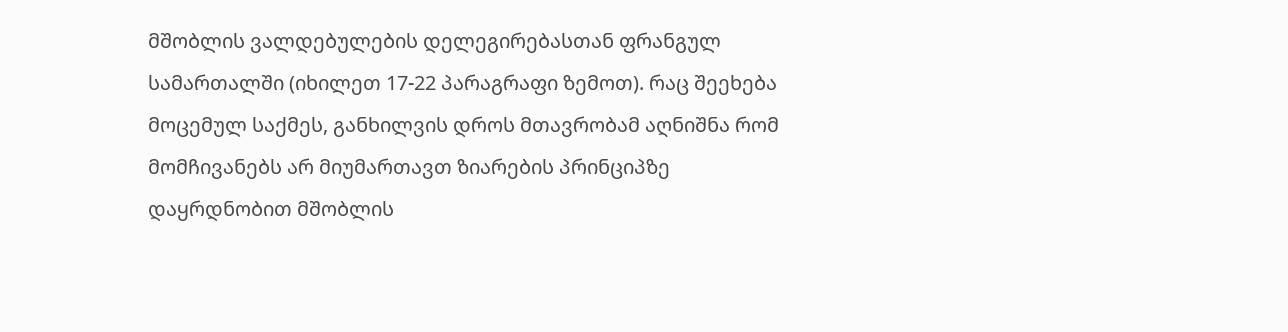მშობლის ვალდებულების დელეგირებასთან ფრანგულ სამართალში (იხილეთ 17-22 პარაგრაფი ზემოთ). რაც შეეხება მოცემულ საქმეს, განხილვის დროს მთავრობამ აღნიშნა რომ მომჩივანებს არ მიუმართავთ ზიარების პრინციპზე დაყრდნობით მშობლის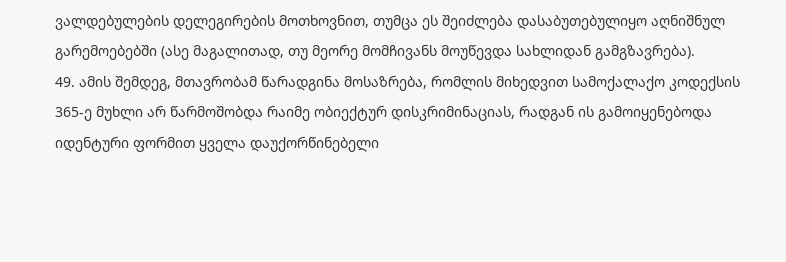ვალდებულების დელეგირების მოთხოვნით, თუმცა ეს შეიძლება დასაბუთებულიყო აღნიშნულ გარემოებებში (ასე მაგალითად, თუ მეორე მომჩივანს მოუწევდა სახლიდან გამგზავრება).
49. ამის შემდეგ, მთავრობამ წარადგინა მოსაზრება, რომლის მიხედვით სამოქალაქო კოდექსის 365-ე მუხლი არ წარმოშობდა რაიმე ობიექტურ დისკრიმინაციას, რადგან ის გამოიყენებოდა იდენტური ფორმით ყველა დაუქორწინებელი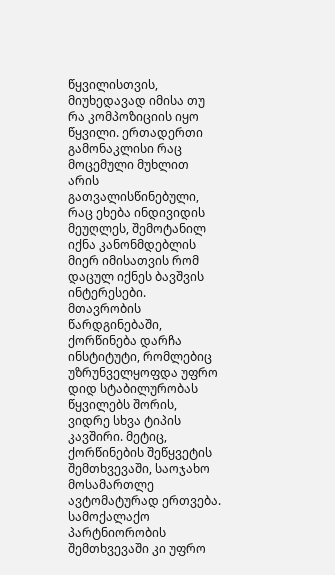წყვილისთვის, მიუხედავად იმისა თუ რა კომპოზიციის იყო წყვილი. ერთადერთი გამონაკლისი რაც მოცემული მუხლით არის გათვალისწინებული, რაც ეხება ინდივიდის მეუღლეს, შემოტანილ იქნა კანონმდებლის მიერ იმისათვის რომ დაცულ იქნეს ბავშვის ინტერესები. მთავრობის წარდგინებაში, ქორწინება დარჩა ინსტიტუტი, რომლებიც უზრუნველყოფდა უფრო დიდ სტაბილურობას წყვილებს შორის, ვიდრე სხვა ტიპის კავშირი. მეტიც, ქორწინების შეწყვეტის შემთხვევაში, საოჯახო მოსამართლე ავტომატურად ერთვება. სამოქალაქო პარტნიორობის შემთხვევაში კი უფრო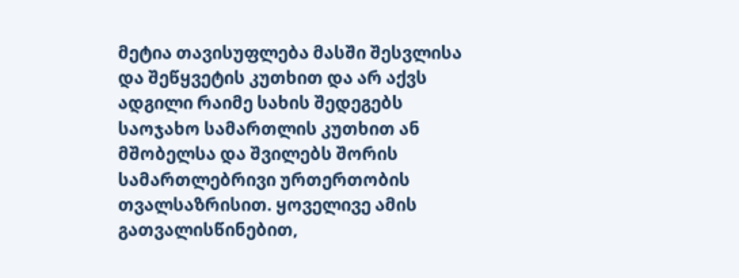მეტია თავისუფლება მასში შესვლისა და შეწყვეტის კუთხით და არ აქვს ადგილი რაიმე სახის შედეგებს საოჯახო სამართლის კუთხით ან მშობელსა და შვილებს შორის სამართლებრივი ურთერთობის თვალსაზრისით. ყოველივე ამის გათვალისწინებით,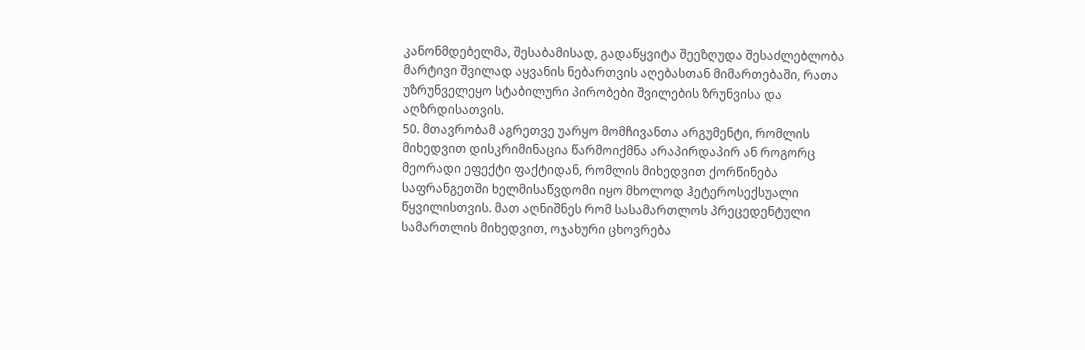კანონმდებელმა, შესაბამისად, გადაწყვიტა შეეზღუდა შესაძლებლობა მარტივი შვილად აყვანის ნებართვის აღებასთან მიმართებაში, რათა უზრუნველეყო სტაბილური პირობები შვილების ზრუნვისა და აღზრდისათვის.
50. მთავრობამ აგრეთვე უარყო მომჩივანთა არგუმენტი, რომლის მიხედვით დისკრიმინაცია წარმოიქმნა არაპირდაპირ ან როგორც მეორადი ეფექტი ფაქტიდან, რომლის მიხედვით ქორწინება საფრანგეთში ხელმისაწვდომი იყო მხოლოდ ჰეტეროსექსუალი წყვილისთვის. მათ აღნიშნეს რომ სასამართლოს პრეცედენტული სამართლის მიხედვით, ოჯახური ცხოვრება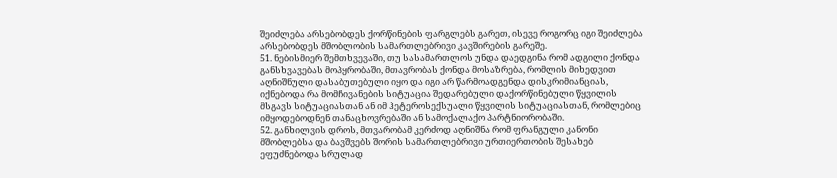შეიძლება არსებობდეს ქორწინების ფარგლებს გარეთ, ისევე როგორც იგი შეიძლება არსებობდეს მშობლობის სამართლებრივი კავშირების გარეშე.
51. ნებისმიერ შემთხვევაში, თუ სასამართლოს უნდა დაედგინა რომ ადგილი ქონდა განსხვავებას მოპყრობაში, მთავრობას ქონდა მოსაზრება, რომლის მიხედვით აღნიშნული დასაბუთებული იყო და იგი არ წარმოადგენდა დისკრიმიანციას, იქნებოდა რა მომჩივანების სიტუაცია შედარებული დაქორწინებული წყვილის მსგავს სიტუაციასთან ან იმ ჰეტეროსექსუალი წყვილის სიტუაციასთან, რომლებიც იმყოდებოდნენ თანაცხოვრებაში ან სამოქალაქო პარტნიორობაში.
52. განხილვის დროს, მთვარობამ კერძოდ აღნიშნა რომ ფრანგული კანონი მშობლებსა და ბავშვებს შორის სამართლებრივი ურთიერთობის შესახებ ეფუძნებოდა სრულად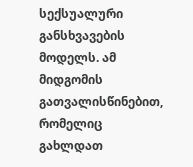სექსუალური განსხვავების მოდელს. ამ მიდგომის გათვალისწინებით, რომელიც გახლდათ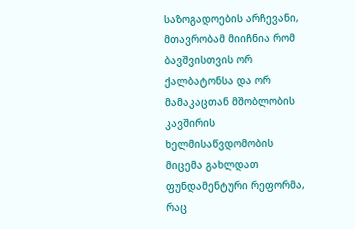საზოგადოების არჩევანი, მთავრობამ მიიჩნია რომ ბავშვისთვის ორ ქალბატონსა და ორ მამაკაცთან მშობლობის კავშირის ხელმისაწვდომობის მიცემა გახლდათ ფუნდამენტური რეფორმა, რაც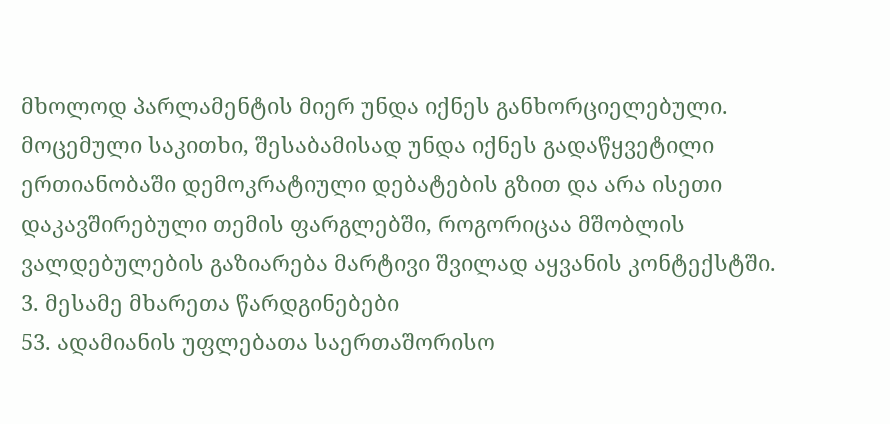მხოლოდ პარლამენტის მიერ უნდა იქნეს განხორციელებული. მოცემული საკითხი, შესაბამისად უნდა იქნეს გადაწყვეტილი ერთიანობაში დემოკრატიული დებატების გზით და არა ისეთი დაკავშირებული თემის ფარგლებში, როგორიცაა მშობლის ვალდებულების გაზიარება მარტივი შვილად აყვანის კონტექსტში.
3. მესამე მხარეთა წარდგინებები
53. ადამიანის უფლებათა საერთაშორისო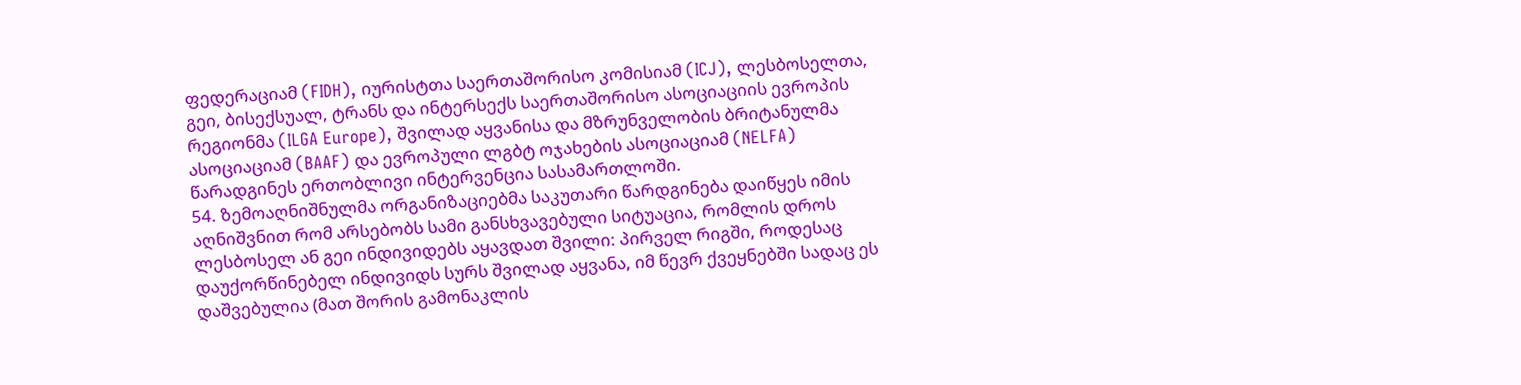ფედერაციამ (FIDH), იურისტთა საერთაშორისო კომისიამ (ICJ), ლესბოსელთა, გეი, ბისექსუალ, ტრანს და ინტერსექს საერთაშორისო ასოციაციის ევროპის რეგიონმა (ILGA Europe), შვილად აყვანისა და მზრუნველობის ბრიტანულმა ასოციაციამ (BAAF) და ევროპული ლგბტ ოჯახების ასოციაციამ (NELFA) წარადგინეს ერთობლივი ინტერვენცია სასამართლოში.
54. ზემოაღნიშნულმა ორგანიზაციებმა საკუთარი წარდგინება დაიწყეს იმის აღნიშვნით რომ არსებობს სამი განსხვავებული სიტუაცია, რომლის დროს ლესბოსელ ან გეი ინდივიდებს აყავდათ შვილი: პირველ რიგში, როდესაც დაუქორწინებელ ინდივიდს სურს შვილად აყვანა, იმ წევრ ქვეყნებში სადაც ეს დაშვებულია (მათ შორის გამონაკლის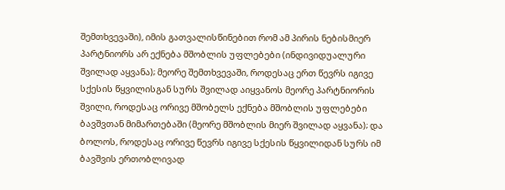შემთხვევაში), იმის გათვალისწინებით რომ ამ პირის ნებისმიერ პარტნიორს არ ექნება მშობლის უფლებები (ინდივიდუალური შვილად აყვანა); მეორე შემთხვევაში, როდესაც ერთ წევრს იგივე სქესის წყვილისგან სურს შვილად აიყვანოს მეორე პარტნიორის შვილი, როდესაც ორივე მშობელს ექნება მშობლის უფლებები ბავშვთან მიმართებაში (მეორე მშობლის მიერ შვილად აყვანა); და ბოლოს, როდესაც ორივე წევრს იგივე სქესის წყვილიდან სურს იმ ბავშვის ერთობლივად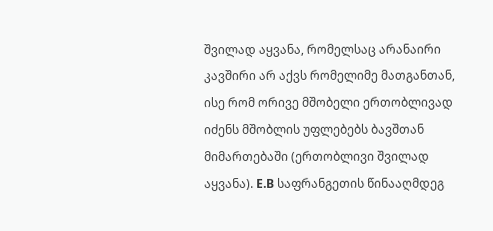შვილად აყვანა, რომელსაც არანაირი კავშირი არ აქვს რომელიმე მათგანთან, ისე რომ ორივე მშობელი ერთობლივად იძენს მშობლის უფლებებს ბავშთან მიმართებაში (ერთობლივი შვილად აყვანა). E.B საფრანგეთის წინააღმდეგ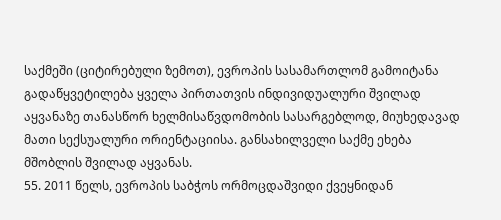საქმეში (ციტირებული ზემოთ), ევროპის სასამართლომ გამოიტანა გადაწყვეტილება ყველა პირთათვის ინდივიდუალური შვილად აყვანაზე თანასწორ ხელმისაწვდომობის სასარგებლოდ, მიუხედავად მათი სექსუალური ორიენტაციისა. განსახილველი საქმე ეხება მშობლის შვილად აყვანას.
55. 2011 წელს, ევროპის საბჭოს ორმოცდაშვიდი ქვეყნიდან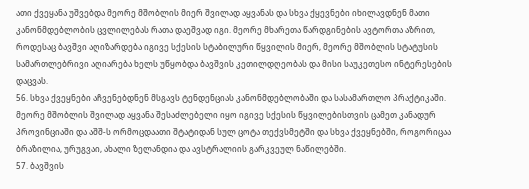ათი ქვეყანა უშვებდა მეორე მშობლის მიერ შვილად აყვანას და სხვა ქყევნები იხილავდნენ მათი კანონმდებლობის ცვლილებას რათა დაეშვად იგი. მეორე მხარეთა წარდგინების ავტორთა აზრით, როდესაც ბავშვი აღიზარდება იგივე სქესის სტაბილური წყვილის მიერ, მეორე მშობლის სტატუსის სამართლებრივი აღიარება ხელს უწყობდა ბავშვის კეთილდღეობას და მისი საუკეთესო ინტერესების დაცვას.
56. სხვა ქვეყნები აჩვენებდნენ მსგავს ტენდენციას კანონმდებლობაში და სასამართლო პრაქტიკაში. მეორე მშობლის შვილად აყვანა შესაძლებელი იყო იგივე სქესის წყვილებისთვის ცამეთ კანადურ პროვინციაში და აშშ-ს ორმოცდაათი შტატიდან სულ ცოტა თექვსმეტში და სხვა ქვეყნებში, როგორიცაა ბრაზილია, ურუგვაი, ახალი ზელანდია და ავსტრალიის გარკვეულ ნაწილებში.
57. ბავშვის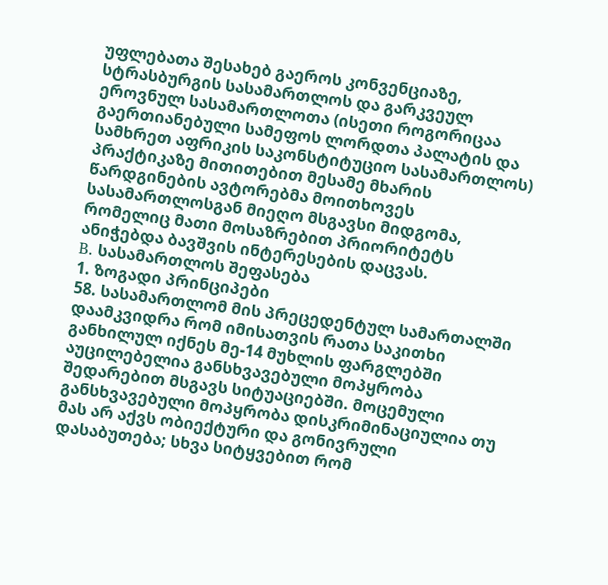უფლებათა შესახებ გაეროს კონვენციაზე, სტრასბურგის სასამართლოს და გარკვეულ ეროვნულ სასამართლოთა (ისეთი როგორიცაა გაერთიანებული სამეფოს ლორდთა პალატის და სამხრეთ აფრიკის საკონსტიტუციო სასამართლოს) პრაქტიკაზე მითითებით მესამე მხარის წარდგინების ავტორებმა მოითხოვეს სასამართლოსგან მიეღო მსგავსი მიდგომა, რომელიც მათი მოსაზრებით პრიორიტეტს ანიჭებდა ბავშვის ინტერესების დაცვას.
B. სასამართლოს შეფასება
1. ზოგადი პრინციპები
58. სასამართლომ მის პრეცედენტულ სამართალში დაამკვიდრა რომ იმისათვის რათა საკითხი განხილულ იქნეს მე-14 მუხლის ფარგლებში აუცილებელია განსხვავებული მოპყრობა შედარებით მსგავს სიტუაციებში. მოცემული განსხვავებული მოპყრობა დისკრიმინაციულია თუ მას არ აქვს ობიექტური და გონივრული დასაბუთება; სხვა სიტყვებით რომ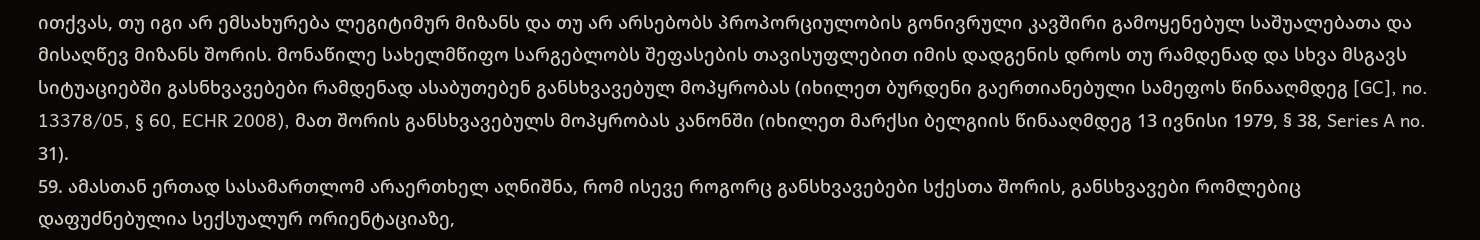ითქვას, თუ იგი არ ემსახურება ლეგიტიმურ მიზანს და თუ არ არსებობს პროპორციულობის გონივრული კავშირი გამოყენებულ საშუალებათა და მისაღწევ მიზანს შორის. მონაწილე სახელმწიფო სარგებლობს შეფასების თავისუფლებით იმის დადგენის დროს თუ რამდენად და სხვა მსგავს სიტუაციებში გასნხვავებები რამდენად ასაბუთებენ განსხვავებულ მოპყრობას (იხილეთ ბურდენი გაერთიანებული სამეფოს წინააღმდეგ [GC], no. 13378/05, § 60, ECHR 2008), მათ შორის განსხვავებულს მოპყრობას კანონში (იხილეთ მარქსი ბელგიის წინააღმდეგ 13 ივნისი 1979, § 38, Series A no. 31).
59. ამასთან ერთად სასამართლომ არაერთხელ აღნიშნა, რომ ისევე როგორც განსხვავებები სქესთა შორის, განსხვავები რომლებიც დაფუძნებულია სექსუალურ ორიენტაციაზე,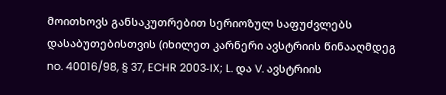მოითხოვს განსაკუთრებით სერიოზულ საფუძვლებს დასაბუთებისთვის (იხილეთ კარნერი ავსტრიის წინააღმდეგ no. 40016/98, § 37, ECHR 2003‑IX; L. და V. ავსტრიის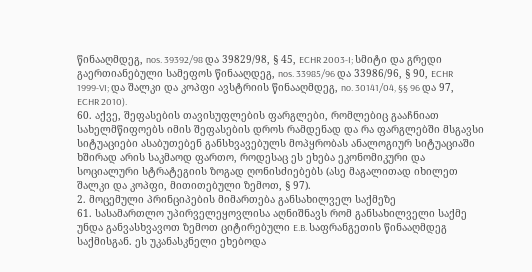წინააღმდეგ, nos. 39392/98 და 39829/98, § 45, ECHR 2003‑I; სმიტი და გრედი გაერთიანებული სამეფოს წინააღდეგ, nos. 33985/96 და 33986/96, § 90, ECHR 1999‑VI; და შალკი და კოპფი ავსტრიის წინააღმდეგ, no. 30141/04, §§ 96 და 97, ECHR 2010).
60. აქვე, შეფასების თავისუფლების ფარგლები, რომლებიც გააჩნიათ სახელმწიფოებს იმის შეფასების დროს რამდენად და რა ფარგლებში მსგავსი სიტუაციები ასაბუთებენ განსხვავებულს მოპყრობას ანალოგიურ სიტუაციაში ხშირად არის საკმაოდ ფართო, როდესაც ეს ეხება ეკონომიკური და სოციალური სტრატეგიის ზოგად ღონისძიებებს (ასე მაგალითად იხილეთ შალკი და კოპფი, მითითებული ზემოთ, § 97).
2. მოცემული პრინციპების მიმართება განსახილველ საქმეზე
61. სასამართლო უპირველეყოვლისა აღნიშნავს რომ განსახილველი საქმე უნდა განვასხვავოთ ზემოთ ციტირებული E.B. საფრანგეთის წინააღმდეგ საქმისგან. ეს უკანასკნელი ეხებოდა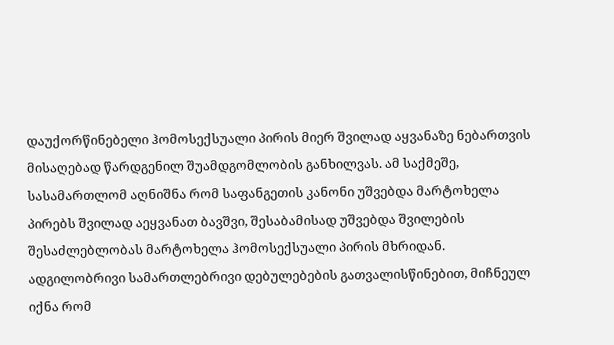დაუქორწინებელი ჰომოსექსუალი პირის მიერ შვილად აყვანაზე ნებართვის მისაღებად წარდგენილ შუამდგომლობის განხილვას. ამ საქმეშე, სასამართლომ აღნიშნა რომ საფანგეთის კანონი უშვებდა მარტოხელა პირებს შვილად აეყვანათ ბავშვი, შესაბამისად უშვებდა შვილების შესაძლებლობას მარტოხელა ჰომოსექსუალი პირის მხრიდან. ადგილობრივი სამართლებრივი დებულებების გათვალისწინებით, მიჩნეულ იქნა რომ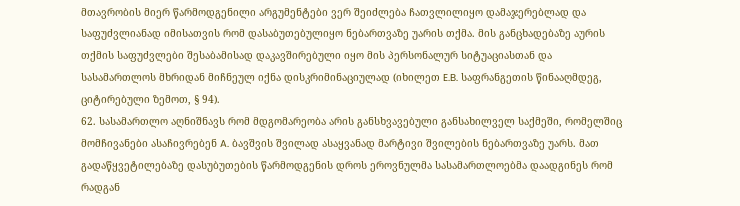მთავრობის მიერ წარმოდგენილი არგუმენტები ვერ შეიძლება ჩათვლილიყო დამაჯერებლად და საფუძვლიანად იმისათვის რომ დასაბუთებულიყო ნებართვაზე უარის თქმა. მის განცხადებაზე აურის თქმის საფუძვლები შესაბამისად დაკავშირებული იყო მის პერსონალურ სიტუაციასთან და სასამართლოს მხრიდან მიჩნეულ იქნა დისკრიმინაციულად (იხილეთ E.B. საფრანგეთის წინააღმდეგ, ციტირებული ზემოთ, § 94).
62. სასამართლო აღნიშნავს რომ მდგომარეობა არის განსხვავებული განსახილველ საქმეში, რომელშიც მომჩივანები ასაჩივრებენ A. ბავშვის შვილად ასაყვანად მარტივი შვილების ნებართვაზე უარს. მათ გადაწყვეტილებაზე დასუბუთების წარმოდგენის დროს ეროვნულმა სასამართლოებმა დაადგინეს რომ რადგან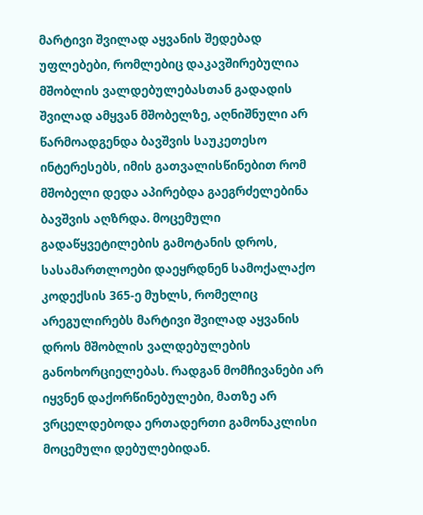მარტივი შვილად აყვანის შედებად უფლებები, რომლებიც დაკავშირებულია მშობლის ვალდებულებასთან გადადის შვილად ამყვან მშობელზე, აღნიშნული არ წარმოადგენდა ბავშვის საუკეთესო ინტერესებს, იმის გათვალისწინებით რომ მშობელი დედა აპირებდა გაეგრძელებინა ბავშვის აღზრდა. მოცემული გადაწყვეტილების გამოტანის დროს, სასამართლოები დაეყრდნენ სამოქალაქო კოდექსის 365-ე მუხლს, რომელიც არეგულირებს მარტივი შვილად აყვანის დროს მშობლის ვალდებულების განოხორციელებას. რადგან მომჩივანები არ იყვნენ დაქორწინებულები, მათზე არ ვრცელდებოდა ერთადერთი გამონაკლისი მოცემული დებულებიდან.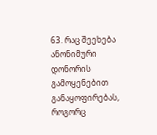63. რაც შეეხება ანონიმური დონორის გამოყენებით განაყოფირებას, როგორც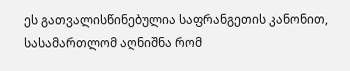ეს გათვალისწინებულია საფრანგეთის კანონით, სასამართლომ აღნიშნა რომ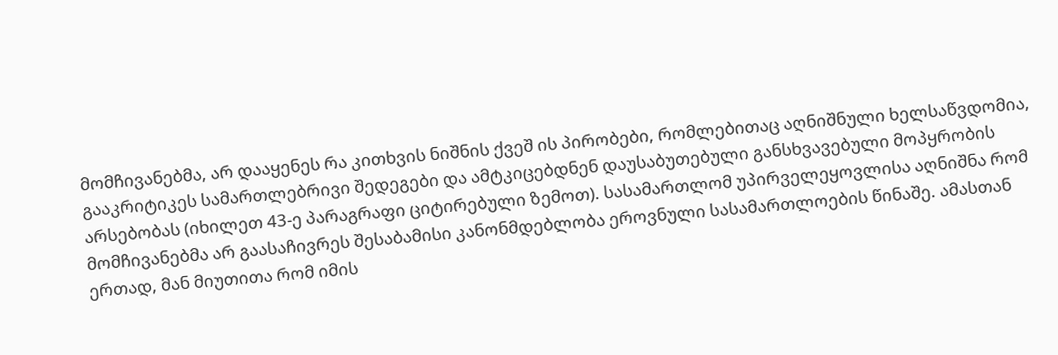მომჩივანებმა, არ დააყენეს რა კითხვის ნიშნის ქვეშ ის პირობები, რომლებითაც აღნიშნული ხელსაწვდომია, გააკრიტიკეს სამართლებრივი შედეგები და ამტკიცებდნენ დაუსაბუთებული განსხვავებული მოპყრობის არსებობას (იხილეთ 43-ე პარაგრაფი ციტირებული ზემოთ). სასამართლომ უპირველეყოვლისა აღნიშნა რომ მომჩივანებმა არ გაასაჩივრეს შესაბამისი კანონმდებლობა ეროვნული სასამართლოების წინაშე. ამასთან ერთად, მან მიუთითა რომ იმის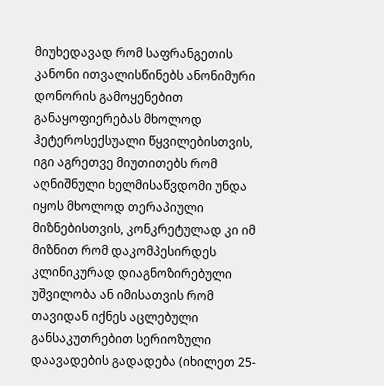მიუხედავად რომ საფრანგეთის კანონი ითვალისწინებს ანონიმური დონორის გამოყენებით განაყოფიერებას მხოლოდ ჰეტეროსექსუალი წყვილებისთვის, იგი აგრეთვე მიუთითებს რომ აღნიშნული ხელმისაწვდომი უნდა იყოს მხოლოდ თერაპიული მიზნებისთვის, კონკრეტულად კი იმ მიზნით რომ დაკომპესირდეს კლინიკურად დიაგნოზირებული უშვილობა ან იმისათვის რომ თავიდან იქნეს აცლებული განსაკუთრებით სერიოზული დაავადების გადადება (იხილეთ 25-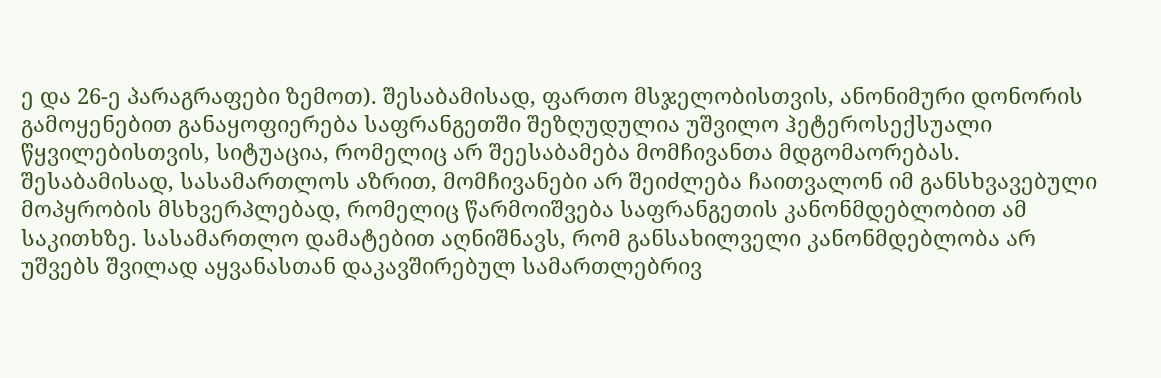ე და 26-ე პარაგრაფები ზემოთ). შესაბამისად, ფართო მსჯელობისთვის, ანონიმური დონორის გამოყენებით განაყოფიერება საფრანგეთში შეზღუდულია უშვილო ჰეტეროსექსუალი წყვილებისთვის, სიტუაცია, რომელიც არ შეესაბამება მომჩივანთა მდგომაორებას. შესაბამისად, სასამართლოს აზრით, მომჩივანები არ შეიძლება ჩაითვალონ იმ განსხვავებული მოპყრობის მსხვერპლებად, რომელიც წარმოიშვება საფრანგეთის კანონმდებლობით ამ საკითხზე. სასამართლო დამატებით აღნიშნავს, რომ განსახილველი კანონმდებლობა არ უშვებს შვილად აყვანასთან დაკავშირებულ სამართლებრივ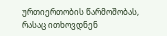ურთიერთობის წარმოშობას, რასაც ითხოვდნენ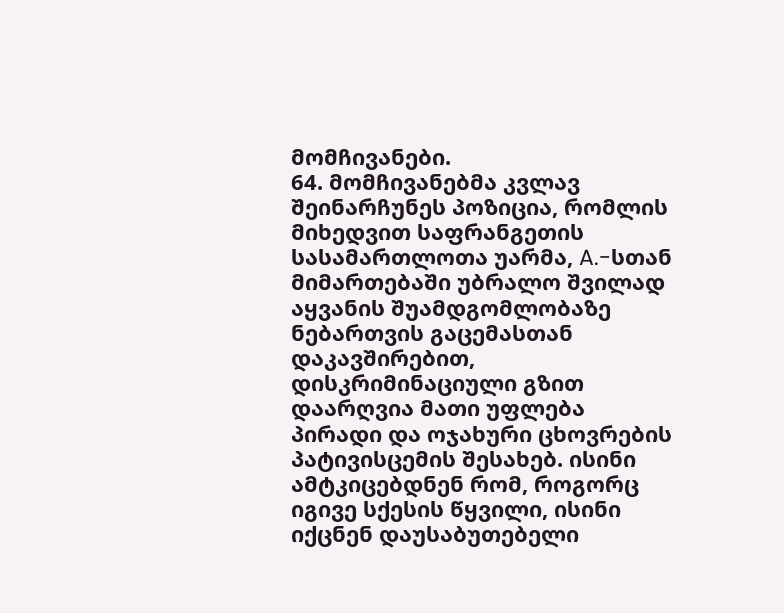მომჩივანები.
64. მომჩივანებმა კვლავ შეინარჩუნეს პოზიცია, რომლის მიხედვით საფრანგეთის სასამართლოთა უარმა, A.-სთან მიმართებაში უბრალო შვილად აყვანის შუამდგომლობაზე ნებართვის გაცემასთან დაკავშირებით, დისკრიმინაციული გზით დაარღვია მათი უფლება პირადი და ოჯახური ცხოვრების პატივისცემის შესახებ. ისინი ამტკიცებდნენ რომ, როგორც იგივე სქესის წყვილი, ისინი იქცნენ დაუსაბუთებელი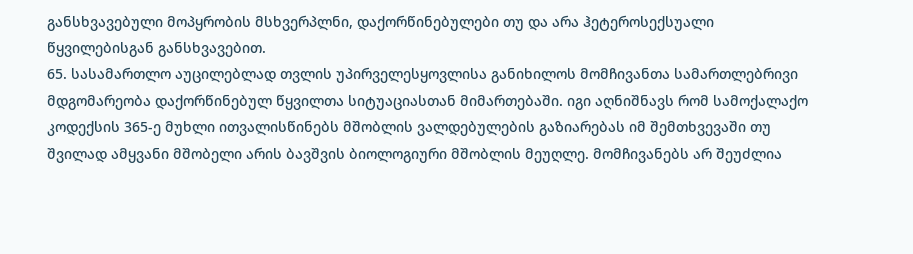განსხვავებული მოპყრობის მსხვერპლნი, დაქორწინებულები თუ და არა ჰეტეროსექსუალი წყვილებისგან განსხვავებით.
65. სასამართლო აუცილებლად თვლის უპირველესყოვლისა განიხილოს მომჩივანთა სამართლებრივი მდგომარეობა დაქორწინებულ წყვილთა სიტუაციასთან მიმართებაში. იგი აღნიშნავს რომ სამოქალაქო კოდექსის 365-ე მუხლი ითვალისწინებს მშობლის ვალდებულების გაზიარებას იმ შემთხვევაში თუ შვილად ამყვანი მშობელი არის ბავშვის ბიოლოგიური მშობლის მეუღლე. მომჩივანებს არ შეუძლია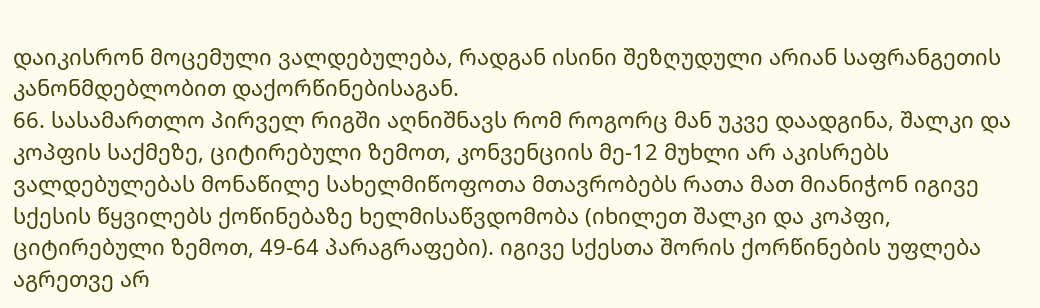დაიკისრონ მოცემული ვალდებულება, რადგან ისინი შეზღუდული არიან საფრანგეთის კანონმდებლობით დაქორწინებისაგან.
66. სასამართლო პირველ რიგში აღნიშნავს რომ როგორც მან უკვე დაადგინა, შალკი და კოპფის საქმეზე, ციტირებული ზემოთ, კონვენციის მე-12 მუხლი არ აკისრებს ვალდებულებას მონაწილე სახელმიწოფოთა მთავრობებს რათა მათ მიანიჭონ იგივე სქესის წყვილებს ქოწინებაზე ხელმისაწვდომობა (იხილეთ შალკი და კოპფი, ციტირებული ზემოთ, 49-64 პარაგრაფები). იგივე სქესთა შორის ქორწინების უფლება აგრეთვე არ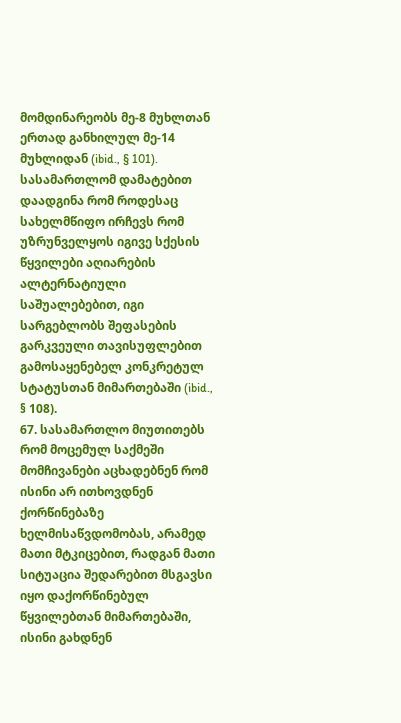მომდინარეობს მე-8 მუხლთან ერთად განხილულ მე-14 მუხლიდან (ibid., § 101). სასამართლომ დამატებით დაადგინა რომ როდესაც სახელმწიფო ირჩევს რომ უზრუნველყოს იგივე სქესის წყვილები აღიარების ალტერნატიული საშუალებებით, იგი სარგებლობს შეფასების გარკვეული თავისუფლებით გამოსაყენებელ კონკრეტულ სტატუსთან მიმართებაში (ibid., § 108).
67. სასამართლო მიუთითებს რომ მოცემულ საქმეში მომჩივანები აცხადებნენ რომ ისინი არ ითხოვდნენ ქორწინებაზე ხელმისაწვდომობას, არამედ მათი მტკიცებით, რადგან მათი სიტუაცია შედარებით მსგავსი იყო დაქორწინებულ წყვილებთან მიმართებაში, ისინი გახდნენ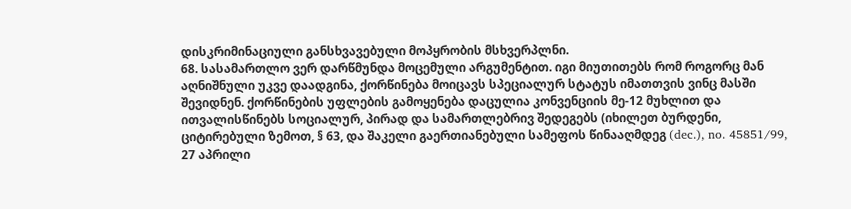დისკრიმინაციული განსხვავებული მოპყრობის მსხვერპლნი.
68. სასამართლო ვერ დარწმუნდა მოცემული არგუმენტით. იგი მიუთითებს რომ როგორც მან აღნიშნული უკვე დაადგინა, ქორწინება მოიცავს სპეციალურ სტატუს იმათთვის ვინც მასში შევიდნენ. ქორწინების უფლების გამოყენება დაცულია კონვენციის მე-12 მუხლით და ითვალისწინებს სოციალურ, პირად და სამართლებრივ შედეგებს (იხილეთ ბურდენი, ციტირებული ზემოთ, § 63, და შაკელი გაერთიანებული სამეფოს წინააღმდეგ (dec.), no. 45851/99, 27 აპრილი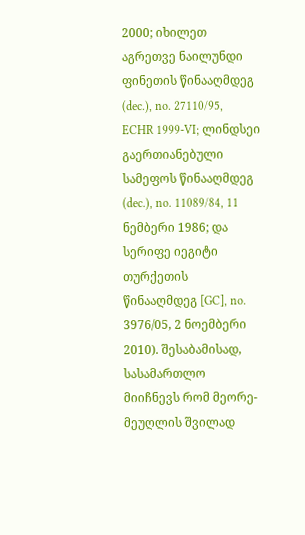2000; იხილეთ აგრეთვე ნაილუნდი ფინეთის წინააღმდეგ (dec.), no. 27110/95, ECHR 1999‑VI; ლინდსეი გაერთიანებული სამეფოს წინააღმდეგ (dec.), no. 11089/84, 11 ნემბერი 1986; და სერიფე იეგიტი თურქეთის წინააღმდეგ [GC], no. 3976/05, 2 ნოემბერი 2010). შესაბამისად, სასამართლო მიიჩნევს რომ მეორე-მეუღლის შვილად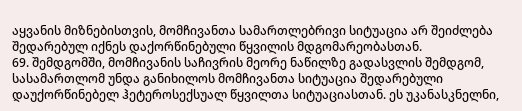აყვანის მიზნებისთვის, მომჩივანთა სამართლებრივი სიტუაცია არ შეიძლება შედარებულ იქნეს დაქორწინებული წყვილის მდგომარეობასთან.
69. შემდგომში, მომჩივანის საჩივრის მეორე ნაწილზე გადასვლის შემდგომ, სასამართლომ უნდა განიხილოს მომჩივანთა სიტუაცია შედარებული დაუქორწინებელ ჰეტეროსექსუალ წყვილთა სიტუაციასთან. ეს უკანასკნელნი,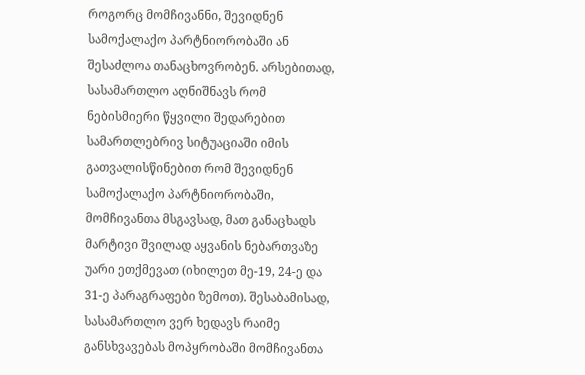როგორც მომჩივანნი, შევიდნენ სამოქალაქო პარტნიორობაში ან შესაძლოა თანაცხოვრობენ. არსებითად, სასამართლო აღნიშნავს რომ ნებისმიერი წყვილი შედარებით სამართლებრივ სიტუაციაში იმის გათვალისწინებით რომ შევიდნენ სამოქალაქო პარტნიორობაში, მომჩივანთა მსგავსად, მათ განაცხადს მარტივი შვილად აყვანის ნებართვაზე უარი ეთქმევათ (იხილეთ მე-19, 24-ე და 31-ე პარაგრაფები ზემოთ). შესაბამისად, სასამართლო ვერ ხედავს რაიმე განსხვავებას მოპყრობაში მომჩივანთა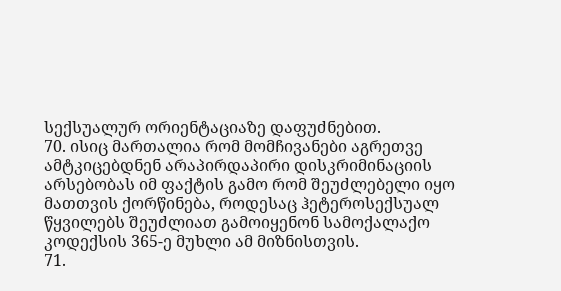სექსუალურ ორიენტაციაზე დაფუძნებით.
70. ისიც მართალია რომ მომჩივანები აგრეთვე ამტკიცებდნენ არაპირდაპირი დისკრიმინაციის არსებობას იმ ფაქტის გამო რომ შეუძლებელი იყო მათთვის ქორწინება, როდესაც ჰეტეროსექსუალ წყვილებს შეუძლიათ გამოიყენონ სამოქალაქო კოდექსის 365-ე მუხლი ამ მიზნისთვის.
71.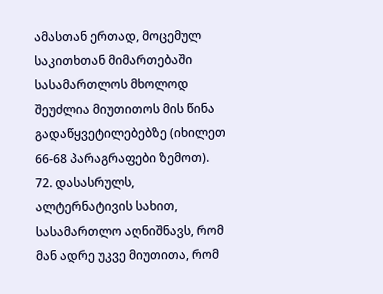ამასთან ერთად, მოცემულ საკითხთან მიმართებაში სასამართლოს მხოლოდ შეუძლია მიუთითოს მის წინა გადაწყვეტილებებზე (იხილეთ 66-68 პარაგრაფები ზემოთ).
72. დასასრულს, ალტერნატივის სახით, სასამართლო აღნიშნავს, რომ მან ადრე უკვე მიუთითა, რომ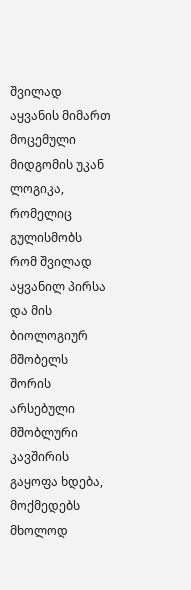შვილად აყვანის მიმართ მოცემული მიდგომის უკან ლოგიკა, რომელიც გულისმობს რომ შვილად აყვანილ პირსა და მის ბიოლოგიურ მშობელს შორის არსებული მშობლური კავშირის გაყოფა ხდება, მოქმედებს მხოლოდ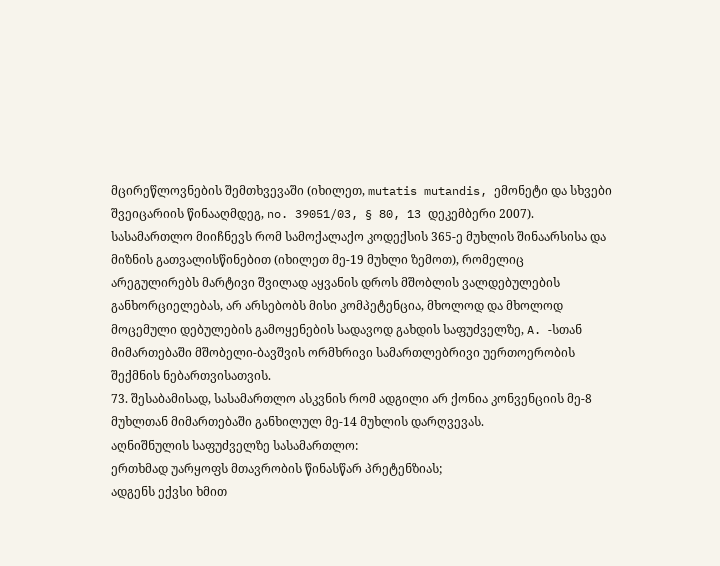მცირეწლოვნების შემთხვევაში (იხილეთ, mutatis mutandis, ემონეტი და სხვები შვეიცარიის წინააღმდეგ, no. 39051/03, § 80, 13 დეკემბერი 2007). სასამართლო მიიჩნევს რომ სამოქალაქო კოდექსის 365-ე მუხლის შინაარსისა და მიზნის გათვალისწინებით (იხილეთ მე-19 მუხლი ზემოთ), რომელიც არეგულირებს მარტივი შვილად აყვანის დროს მშობლის ვალდებულების განხორციელებას, არ არსებობს მისი კომპეტენცია, მხოლოდ და მხოლოდ მოცემული დებულების გამოყენების სადავოდ გახდის საფუძველზე, A. -სთან მიმართებაში მშობელი-ბავშვის ორმხრივი სამართლებრივი უერთოერობის შექმნის ნებართვისათვის.
73. შესაბამისად, სასამართლო ასკვნის რომ ადგილი არ ქონია კონვენციის მე-8 მუხლთან მიმართებაში განხილულ მე-14 მუხლის დარღვევას.
აღნიშნულის საფუძველზე სასამართლო:
ერთხმად უარყოფს მთავრობის წინასწარ პრეტენზიას;
ადგენს ექვსი ხმით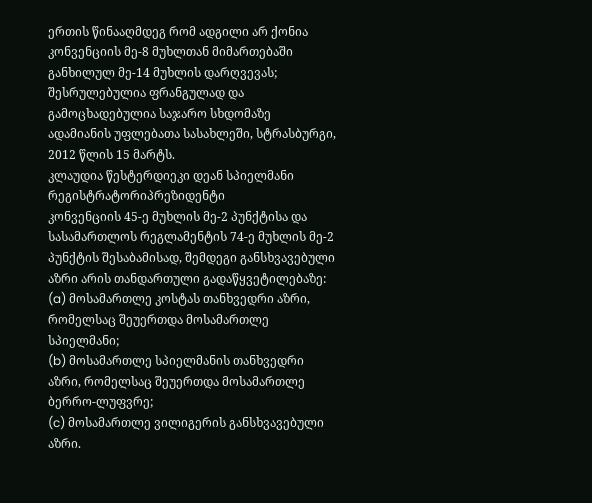ერთის წინააღმდეგ რომ ადგილი არ ქონია კონვენციის მე-8 მუხლთან მიმართებაში განხილულ მე-14 მუხლის დარღვევას;
შესრულებულია ფრანგულად და გამოცხადებულია საჯარო სხდომაზე ადამიანის უფლებათა სასახლეში, სტრასბურგი, 2012 წლის 15 მარტს.
კლაუდია წესტერდიეკი დეან სპიელმანი
რეგისტრატორიპრეზიდენტი
კონვენციის 45-ე მუხლის მე-2 პუნქტისა და სასამართლოს რეგლამენტის 74-ე მუხლის მე-2 პუნქტის შესაბამისად, შემდეგი განსხვავებული აზრი არის თანდართული გადაწყვეტილებაზე:
(a) მოსამართლე კოსტას თანხვედრი აზრი, რომელსაც შეუერთდა მოსამართლე სპიელმანი;
(b) მოსამართლე სპიელმანის თანხვედრი აზრი, რომელსაც შეუერთდა მოსამართლე ბერრო-ლუფვრე;
(c) მოსამართლე ვილიგერის განსხვავებული აზრი.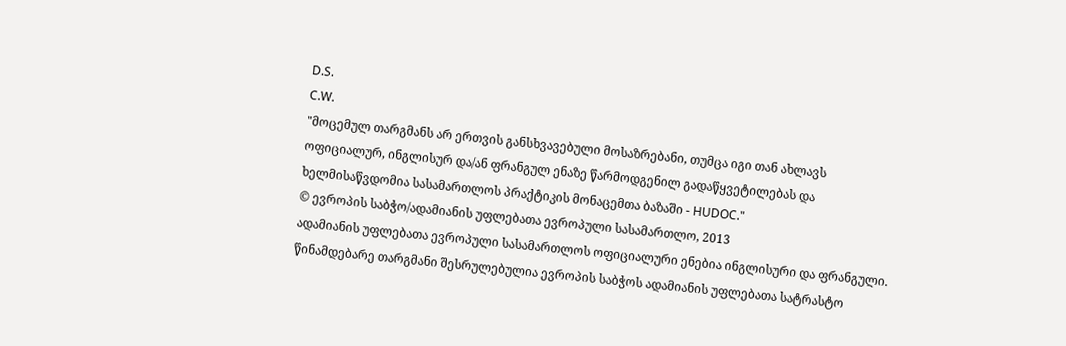D.S.
C.W.
"მოცემულ თარგმანს არ ერთვის განსხვავებული მოსაზრებანი, თუმცა იგი თან ახლავს ოფიციალურ, ინგლისურ და/ან ფრანგულ ენაზე წარმოდგენილ გადაწყვეტილებას და ხელმისაწვდომია სასამართლოს პრაქტიკის მონაცემთა ბაზაში - HUDOC."
© ევროპის საბჭო/ადამიანის უფლებათა ევროპული სასამართლო, 2013
ადამიანის უფლებათა ევროპული სასამართლოს ოფიციალური ენებია ინგლისური და ფრანგული. წინამდებარე თარგმანი შესრულებულია ევროპის საბჭოს ადამიანის უფლებათა სატრასტო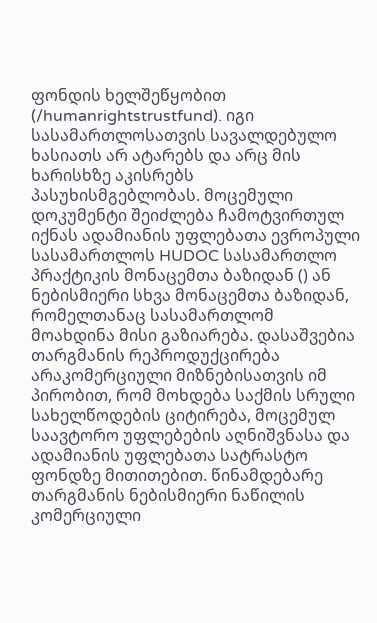ფონდის ხელშეწყობით (/humanrightstrustfund). იგი სასამართლოსათვის სავალდებულო ხასიათს არ ატარებს და არც მის ხარისხზე აკისრებს პასუხისმგებლობას. მოცემული დოკუმენტი შეიძლება ჩამოტვირთულ იქნას ადამიანის უფლებათა ევროპული სასამართლოს HUDOC სასამართლო პრაქტიკის მონაცემთა ბაზიდან () ან ნებისმიერი სხვა მონაცემთა ბაზიდან, რომელთანაც სასამართლომ მოახდინა მისი გაზიარება. დასაშვებია თარგმანის რეპროდუქცირება არაკომერციული მიზნებისათვის იმ პირობით, რომ მოხდება საქმის სრული სახელწოდების ციტირება, მოცემულ საავტორო უფლებების აღნიშვნასა და ადამიანის უფლებათა სატრასტო ფონდზე მითითებით. წინამდებარე თარგმანის ნებისმიერი ნაწილის კომერციული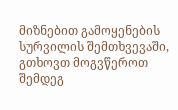მიზნებით გამოყენების სურვილის შემთხვევაში, გთხოვთ მოგვწეროთ შემდეგ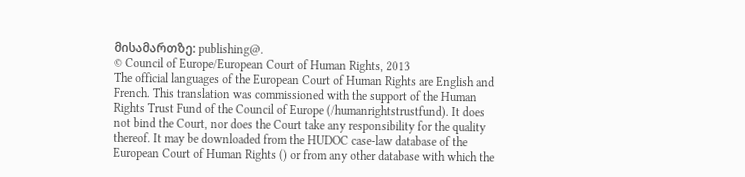მისამართზე: publishing@.
© Council of Europe/European Court of Human Rights, 2013
The official languages of the European Court of Human Rights are English and French. This translation was commissioned with the support of the Human Rights Trust Fund of the Council of Europe (/humanrightstrustfund). It does not bind the Court, nor does the Court take any responsibility for the quality thereof. It may be downloaded from the HUDOC case-law database of the European Court of Human Rights () or from any other database with which the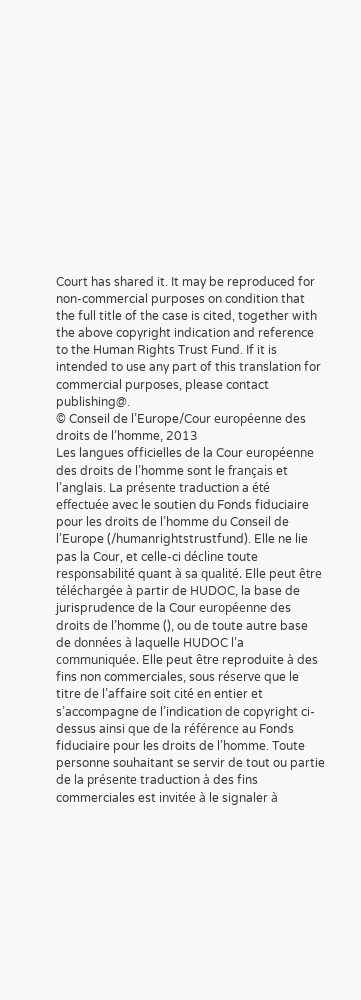Court has shared it. It may be reproduced for non-commercial purposes on condition that the full title of the case is cited, together with the above copyright indication and reference to the Human Rights Trust Fund. If it is intended to use any part of this translation for commercial purposes, please contact publishing@.
© Conseil de l’Europe/Cour européenne des droits de l’homme, 2013
Les langues officielles de la Cour européenne des droits de l’homme sont le français et l’anglais. La présente traduction a été effectuée avec le soutien du Fonds fiduciaire pour les droits de l’homme du Conseil de l’Europe (/humanrightstrustfund). Elle ne lie pas la Cour, et celle-ci décline toute responsabilité quant à sa qualité. Elle peut être téléchargée à partir de HUDOC, la base de jurisprudence de la Cour européenne des droits de l’homme (), ou de toute autre base de données à laquelle HUDOC l’a communiquée. Elle peut être reproduite à des fins non commerciales, sous réserve que le titre de l’affaire soit cité en entier et s’accompagne de l’indication de copyright ci-dessus ainsi que de la référence au Fonds fiduciaire pour les droits de l’homme. Toute personne souhaitant se servir de tout ou partie de la présente traduction à des fins commerciales est invitée à le signaler à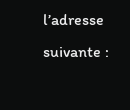l’adresse suivante :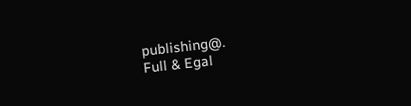publishing@.
Full & Egal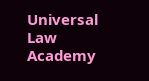Universal Law Academy